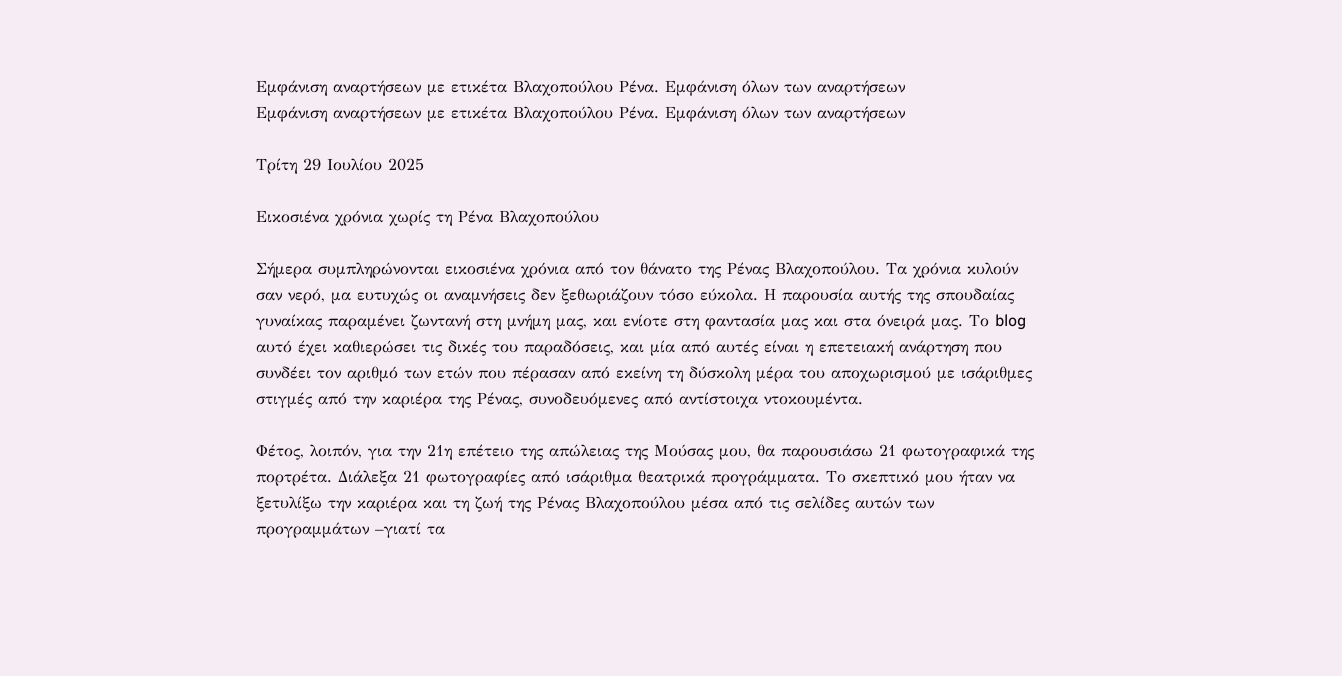Εμφάνιση αναρτήσεων με ετικέτα Βλαχοπούλου Ρένα. Εμφάνιση όλων των αναρτήσεων
Εμφάνιση αναρτήσεων με ετικέτα Βλαχοπούλου Ρένα. Εμφάνιση όλων των αναρτήσεων

Τρίτη 29 Ιουλίου 2025

Εικοσιένα χρόνια χωρίς τη Ρένα Βλαχοπούλου

Σήμερα συμπληρώνονται εικοσιένα χρόνια από τον θάνατο της Ρένας Βλαχοπούλου. Τα χρόνια κυλούν σαν νερό, μα ευτυχώς οι αναμνήσεις δεν ξεθωριάζουν τόσο εύκολα. Η παρουσία αυτής της σπουδαίας γυναίκας παραμένει ζωντανή στη μνήμη μας, και ενίοτε στη φαντασία μας και στα όνειρά μας. Το blog αυτό έχει καθιερώσει τις δικές του παραδόσεις, και μία από αυτές είναι η επετειακή ανάρτηση που συνδέει τον αριθμό των ετών που πέρασαν από εκείνη τη δύσκολη μέρα του αποχωρισμού με ισάριθμες στιγμές από την καριέρα της Ρένας, συνοδευόμενες από αντίστοιχα ντοκουμέντα.

Φέτος, λοιπόν, για την 21η επέτειο της απώλειας της Μούσας μου, θα παρουσιάσω 21 φωτογραφικά της πορτρέτα. Διάλεξα 21 φωτογραφίες από ισάριθμα θεατρικά προγράμματα. Το σκεπτικό μου ήταν να ξετυλίξω την καριέρα και τη ζωή της Ρένας Βλαχοπούλου μέσα από τις σελίδες αυτών των προγραμμάτων –γιατί τα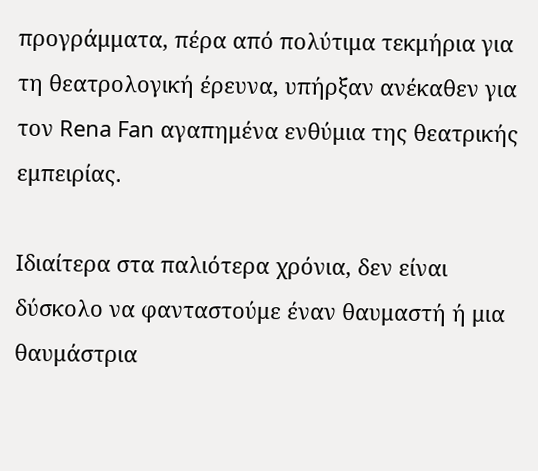προγράμματα, πέρα από πολύτιμα τεκμήρια για τη θεατρολογική έρευνα, υπήρξαν ανέκαθεν για τον Rena Fan αγαπημένα ενθύμια της θεατρικής εμπειρίας.

Ιδιαίτερα στα παλιότερα χρόνια, δεν είναι δύσκολο να φανταστούμε έναν θαυμαστή ή μια θαυμάστρια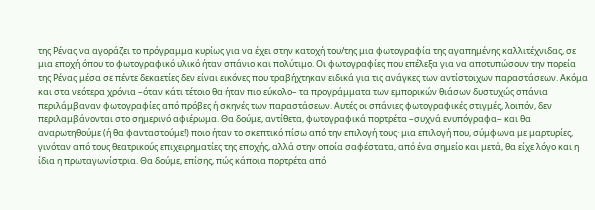της Ρένας να αγοράζει το πρόγραμμα κυρίως για να έχει στην κατοχή του/της μια φωτογραφία της αγαπημένης καλλιτέχνιδας, σε μια εποχή όπου το φωτογραφικό υλικό ήταν σπάνιο και πολύτιμο. Οι φωτογραφίες που επέλεξα για να αποτυπώσουν την πορεία της Ρένας μέσα σε πέντε δεκαετίες δεν είναι εικόνες που τραβήχτηκαν ειδικά για τις ανάγκες των αντίστοιχων παραστάσεων. Ακόμα και στα νεότερα χρόνια –όταν κάτι τέτοιο θα ήταν πιο εύκολο– τα προγράμματα των εμπορικών θιάσων δυστυχώς σπάνια περιλάμβαναν φωτογραφίες από πρόβες ή σκηνές των παραστάσεων. Αυτές οι σπάνιες φωτογραφικές στιγμές, λοιπόν, δεν περιλαμβάνονται στο σημερινό αφιέρωμα. Θα δούμε, αντίθετα, φωτογραφικά πορτρέτα –συχνά ενυπόγραφα– και θα αναρωτηθούμε (ή θα φανταστούμε!) ποιο ήταν το σκεπτικό πίσω από την επιλογή τους· μια επιλογή που, σύμφωνα με μαρτυρίες, γινόταν από τους θεατρικούς επιχειρηματίες της εποχής, αλλά στην οποία σαφέστατα, από ένα σημείο και μετά, θα είχε λόγο και η ίδια η πρωταγωνίστρια. Θα δούμε, επίσης, πώς κάποια πορτρέτα από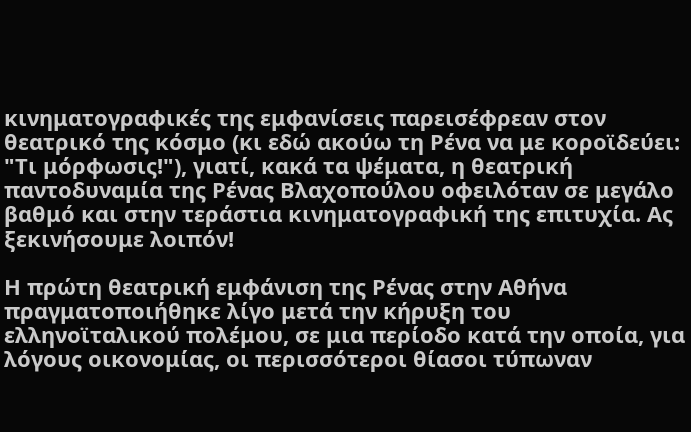κινηματογραφικές της εμφανίσεις παρεισέφρεαν στον θεατρικό της κόσμο (κι εδώ ακούω τη Ρένα να με κοροϊδεύει: "Τι μόρφωσις!"), γιατί, κακά τα ψέματα, η θεατρική παντοδυναμία της Ρένας Βλαχοπούλου οφειλόταν σε μεγάλο βαθμό και στην τεράστια κινηματογραφική της επιτυχία. Ας ξεκινήσουμε λοιπόν!

Η πρώτη θεατρική εμφάνιση της Ρένας στην Αθήνα πραγματοποιήθηκε λίγο μετά την κήρυξη του ελληνοϊταλικού πολέμου, σε μια περίοδο κατά την οποία, για λόγους οικονομίας, οι περισσότεροι θίασοι τύπωναν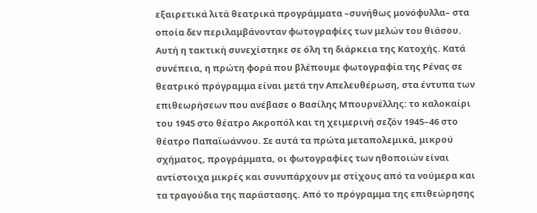εξαιρετικά λιτά θεατρικά προγράμματα –συνήθως μονόφυλλα– στα οποία δεν περιλαμβάνονταν φωτογραφίες των μελών του θιάσου. Αυτή η τακτική συνεχίστηκε σε όλη τη διάρκεια της Κατοχής. Κατά συνέπεια, η πρώτη φορά που βλέπουμε φωτογραφία της Ρένας σε θεατρικό πρόγραμμα είναι μετά την Απελευθέρωση, στα έντυπα των επιθεωρήσεων που ανέβασε ο Βασίλης Μπουρνέλλης: το καλοκαίρι του 1945 στο θέατρο Ακροπόλ και τη χειμερινή σεζόν 1945–46 στο θέατρο Παπαϊωάννου. Σε αυτά τα πρώτα μεταπολεμικά, μικρού σχήματος, προγράμματα, οι φωτογραφίες των ηθοποιών είναι αντίστοιχα μικρές και συνυπάρχουν με στίχους από τα νούμερα και τα τραγούδια της παράστασης. Από το πρόγραμμα της επιθεώρησης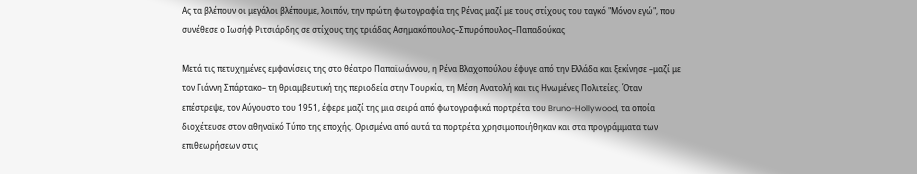Ας τα βλέπουν οι μεγάλοι βλέπουμε, λοιπόν, την πρώτη φωτογραφία της Ρένας μαζί με τους στίχους του ταγκό "Μόνον εγώ", που συνέθεσε ο Ιωσήφ Ριτσιάρδης σε στίχους της τριάδας Ασημακόπουλος–Σπυρόπουλος–Παπαδούκας

Μετά τις πετυχημένες εμφανίσεις της στο θέατρο Παπαϊωάννου, η Ρένα Βλαχοπούλου έφυγε από την Ελλάδα και ξεκίνησε –μαζί με τον Γιάννη Σπάρτακο– τη θριαμβευτική της περιοδεία στην Τουρκία, τη Μέση Ανατολή και τις Ηνωμένες Πολιτείες. Όταν επέστρεψε, τον Αύγουστο του 1951, έφερε μαζί της μια σειρά από φωτογραφικά πορτρέτα του Bruno-Hollywood, τα οποία διοχέτευσε στον αθηναϊκό Τύπο της εποχής. Ορισμένα από αυτά τα πορτρέτα χρησιμοποιήθηκαν και στα προγράμματα των επιθεωρήσεων στις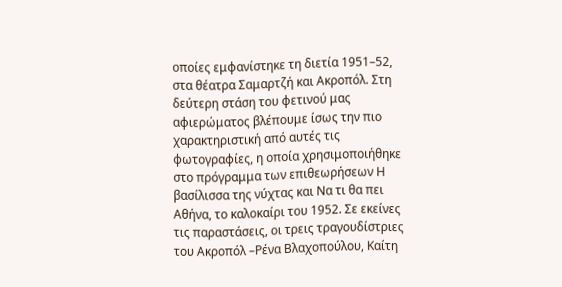οποίες εμφανίστηκε τη διετία 1951–52, στα θέατρα Σαμαρτζή και Ακροπόλ. Στη δεύτερη στάση του φετινού μας αφιερώματος βλέπουμε ίσως την πιο χαρακτηριστική από αυτές τις φωτογραφίες, η οποία χρησιμοποιήθηκε στο πρόγραμμα των επιθεωρήσεων Η βασίλισσα της νύχτας και Να τι θα πει Αθήνα, το καλοκαίρι του 1952. Σε εκείνες τις παραστάσεις, οι τρεις τραγουδίστριες του Ακροπόλ –Ρένα Βλαχοπούλου, Καίτη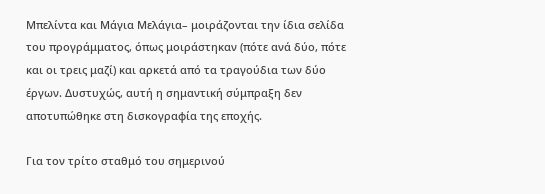Μπελίντα και Μάγια Μελάγια– μοιράζονται την ίδια σελίδα του προγράμματος, όπως μοιράστηκαν (πότε ανά δύο, πότε και οι τρεις μαζί) και αρκετά από τα τραγούδια των δύο έργων. Δυστυχώς, αυτή η σημαντική σύμπραξη δεν αποτυπώθηκε στη δισκογραφία της εποχής.

Για τον τρίτο σταθμό του σημερινού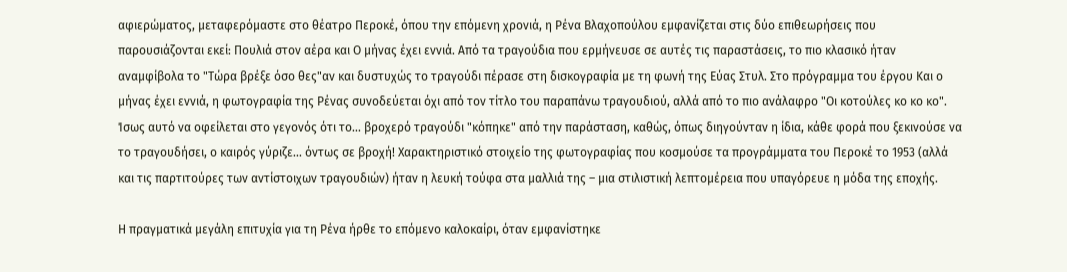αφιερώματος, μεταφερόμαστε στο θέατρο Περοκέ, όπου την επόμενη χρονιά, η Ρένα Βλαχοπούλου εμφανίζεται στις δύο επιθεωρήσεις που παρουσιάζονται εκεί: Πουλιά στον αέρα και Ο μήνας έχει εννιά. Από τα τραγούδια που ερμήνευσε σε αυτές τις παραστάσεις, το πιο κλασικό ήταν αναμφίβολα το "Τώρα βρέξε όσο θες"αν και δυστυχώς το τραγούδι πέρασε στη δισκογραφία με τη φωνή της Εύας Στυλ. Στο πρόγραμμα του έργου Και ο μήνας έχει εννιά, η φωτογραφία της Ρένας συνοδεύεται όχι από τον τίτλο του παραπάνω τραγουδιού, αλλά από το πιο ανάλαφρο "Οι κοτούλες κο κο κο". Ίσως αυτό να οφείλεται στο γεγονός ότι το... βροχερό τραγούδι "κόπηκε" από την παράσταση, καθώς, όπως διηγούνταν η ίδια, κάθε φορά που ξεκινούσε να το τραγουδήσει, ο καιρός γύριζε... όντως σε βροχή! Χαρακτηριστικό στοιχείο της φωτογραφίας που κοσμούσε τα προγράμματα του Περοκέ το 1953 (αλλά και τις παρτιτούρες των αντίστοιχων τραγουδιών) ήταν η λευκή τούφα στα μαλλιά της – μια στιλιστική λεπτομέρεια που υπαγόρευε η μόδα της εποχής.

Η πραγματικά μεγάλη επιτυχία για τη Ρένα ήρθε το επόμενο καλοκαίρι, όταν εμφανίστηκε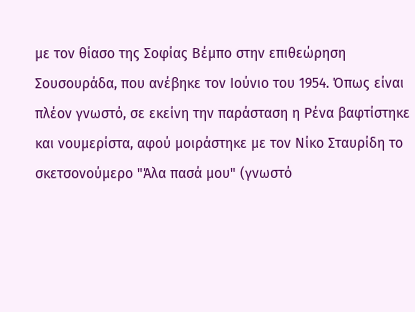με τον θίασο της Σοφίας Βέμπο στην επιθεώρηση Σουσουράδα, που ανέβηκε τον Ιούνιο του 1954. Όπως είναι πλέον γνωστό, σε εκείνη την παράσταση η Ρένα βαφτίστηκε και νουμερίστα, αφού μοιράστηκε με τον Νίκο Σταυρίδη το σκετσονούμερο "Άλα πασά μου" (γνωστό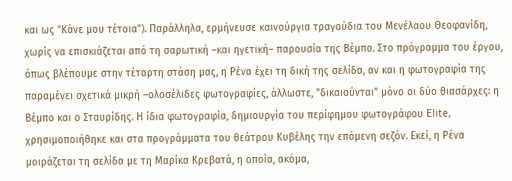και ως "Κάνε μου τέτοια"). Παράλληλα, ερμήνευσε καινούργια τραγούδια του Μενέλαου Θεοφανίδη, χωρίς να επισκιάζεται από τη σαρωτική –και ηγετική– παρουσία της Βέμπο. Στο πρόγραμμα του έργου, όπως βλέπουμε στην τέταρτη στάση μας, η Ρένα έχει τη δική της σελίδα, αν και η φωτογραφία της παραμένει σχετικά μικρή –ολοσέλιδες φωτογραφίες, άλλωστε, "δικαιούνται" μόνο οι δύο θιασάρχες: η Βέμπο και ο Σταυρίδης. Η ίδια φωτογραφία, δημιουργία του περίφημου φωτογράφου Elite, χρησιμοποιήθηκε και στα προγράμματα του θεάτρου Κυβέλης την επόμενη σεζόν. Εκεί, η Ρένα μοιράζεται τη σελίδα με τη Μαρίκα Κρεβατά, η οποία, ακόμα,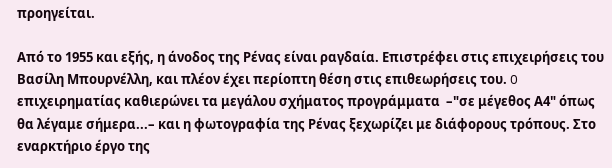προηγείται.

Από το 1955 και εξής, η άνοδος της Ρένας είναι ραγδαία. Επιστρέφει στις επιχειρήσεις του Βασίλη Μπουρνέλλη, και πλέον έχει περίοπτη θέση στις επιθεωρήσεις του. O επιχειρηματίας καθιερώνει τα μεγάλου σχήματος προγράμματα  –"σε μέγεθος Α4" όπως θα λέγαμε σήμερα...– και η φωτογραφία της Ρένας ξεχωρίζει με διάφορους τρόπους. Στο εναρκτήριο έργο της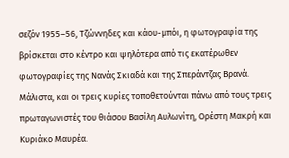σεζόν 1955–56, Τζώννηδες και κάου-μπόι, η φωτογραφία της βρίσκεται στο κέντρο και ψηλότερα από τις εκατέρωθεν φωτογραφίες της Νανάς Σκιαδά και της Σπεράντζας Βρανά. Μάλιστα, και οι τρεις κυρίες τοποθετούνται πάνω από τους τρεις πρωταγωνιστές του θιάσου Βασίλη Αυλωνίτη, Ορέστη Μακρή και Κυριάκο Μαυρέα.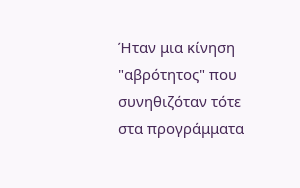Ήταν μια κίνηση "αβρότητος" που συνηθιζόταν τότε στα προγράμματα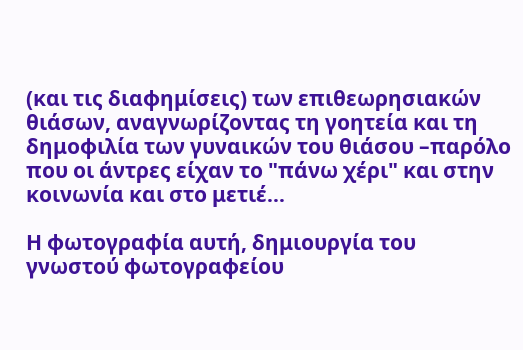(και τις διαφημίσεις) των επιθεωρησιακών θιάσων, αναγνωρίζοντας τη γοητεία και τη δημοφιλία των γυναικών του θιάσου –παρόλο που οι άντρες είχαν το "πάνω χέρι" και στην κοινωνία και στο μετιέ...

Η φωτογραφία αυτή, δημιουργία του γνωστού φωτογραφείου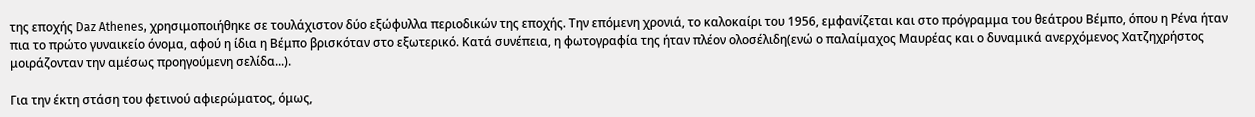της εποχής Daz Athenes, χρησιμοποιήθηκε σε τουλάχιστον δύο εξώφυλλα περιοδικών της εποχής. Την επόμενη χρονιά, το καλοκαίρι του 1956, εμφανίζεται και στο πρόγραμμα του θεάτρου Βέμπο, όπου η Ρένα ήταν πια το πρώτο γυναικείο όνομα, αφού η ίδια η Βέμπο βρισκόταν στο εξωτερικό. Κατά συνέπεια, η φωτογραφία της ήταν πλέον ολοσέλιδη(ενώ ο παλαίμαχος Μαυρέας και ο δυναμικά ανερχόμενος Χατζηχρήστος μοιράζονταν την αμέσως προηγούμενη σελίδα...).

Για την έκτη στάση του φετινού αφιερώματος, όμως,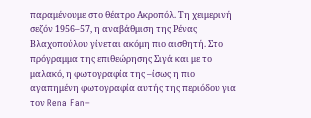παραμένουμε στο θέατρο Ακροπόλ. Τη χειμερινή σεζόν 1956–57, η αναβάθμιση της Ρένας Βλαχοπούλου γίνεται ακόμη πιο αισθητή. Στο πρόγραμμα της επιθεώρησης Σιγά και με το μαλακό, η φωτογραφία της –ίσως η πιο αγαπημένη φωτογραφία αυτής της περιόδου για τον Rena Fan–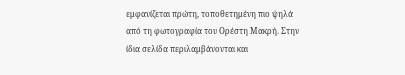εμφανίζεται πρώτη, τοποθετημένη πιο ψηλά από τη φωτογραφία του Ορέστη Μακρή. Στην ίδια σελίδα περιλαμβάνονται και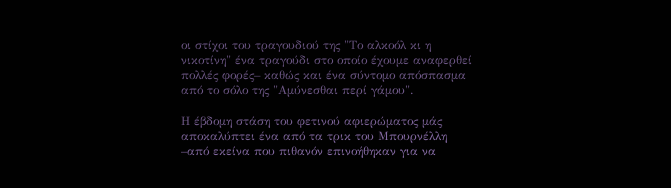οι στίχοι του τραγουδιού της "Το αλκοόλ κι η νικοτίνη" ένα τραγούδι στο οποίο έχουμε αναφερθεί πολλές φορές– καθώς και ένα σύντομο απόσπασμα από το σόλο της "Αμύνεσθαι περί γάμου".

Η έβδομη στάση του φετινού αφιερώματος μάς αποκαλύπτει ένα από τα τρικ του Μπουρνέλλη –από εκείνα που πιθανόν επινοήθηκαν για να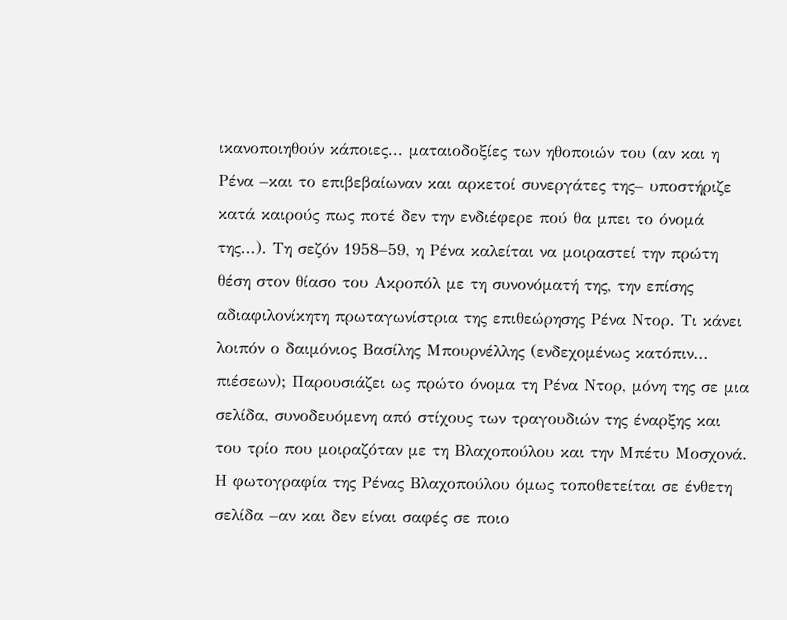ικανοποιηθούν κάποιες... ματαιοδοξίες των ηθοποιών του (αν και η Ρένα –και το επιβεβαίωναν και αρκετοί συνεργάτες της– υποστήριζε κατά καιρούς πως ποτέ δεν την ενδιέφερε πού θα μπει το όνομά της...). Τη σεζόν 1958–59, η Ρένα καλείται να μοιραστεί την πρώτη θέση στον θίασο του Ακροπόλ με τη συνονόματή της, την επίσης αδιαφιλονίκητη πρωταγωνίστρια της επιθεώρησης Ρένα Ντορ. Τι κάνει λοιπόν ο δαιμόνιος Βασίλης Μπουρνέλλης (ενδεχομένως κατόπιν... πιέσεων); Παρουσιάζει ως πρώτο όνομα τη Ρένα Ντορ, μόνη της σε μια σελίδα, συνοδευόμενη από στίχους των τραγουδιών της έναρξης και του τρίο που μοιραζόταν με τη Βλαχοπούλου και την Μπέτυ Μοσχονά. Η φωτογραφία της Ρένας Βλαχοπούλου όμως τοποθετείται σε ένθετη σελίδα –αν και δεν είναι σαφές σε ποιο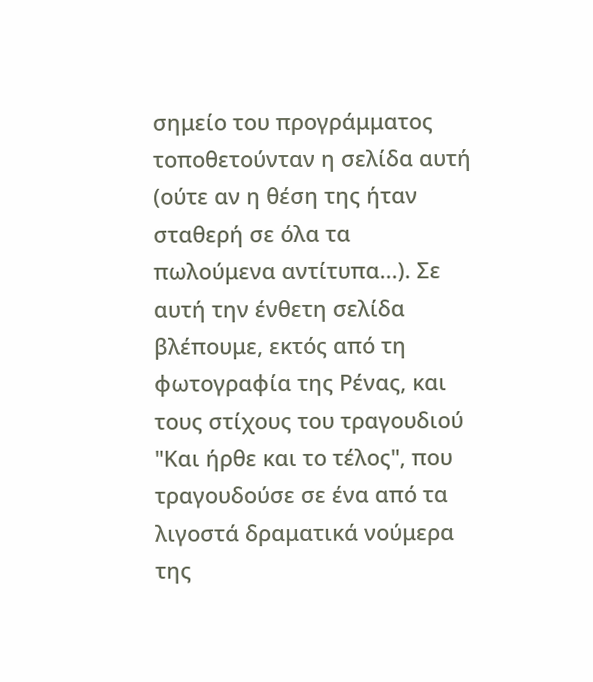σημείο του προγράμματος τοποθετούνταν η σελίδα αυτή (ούτε αν η θέση της ήταν σταθερή σε όλα τα πωλούμενα αντίτυπα...). Σε αυτή την ένθετη σελίδα βλέπουμε, εκτός από τη φωτογραφία της Ρένας, και τους στίχους του τραγουδιού "Και ήρθε και το τέλος", που τραγουδούσε σε ένα από τα λιγοστά δραματικά νούμερα της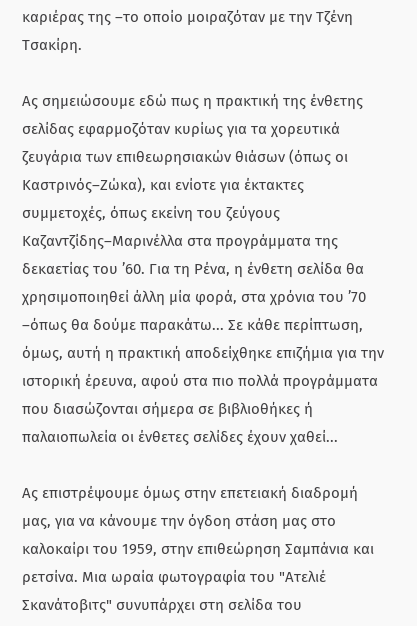καριέρας της –το οποίο μοιραζόταν με την Τζένη Τσακίρη.

Ας σημειώσουμε εδώ πως η πρακτική της ένθετης σελίδας εφαρμοζόταν κυρίως για τα χορευτικά ζευγάρια των επιθεωρησιακών θιάσων (όπως οι Καστρινός–Ζώκα), και ενίοτε για έκτακτες συμμετοχές, όπως εκείνη του ζεύγους Καζαντζίδης–Μαρινέλλα στα προγράμματα της δεκαετίας του ’60. Για τη Ρένα, η ένθετη σελίδα θα χρησιμοποιηθεί άλλη μία φορά, στα χρόνια του ’70 –όπως θα δούμε παρακάτω... Σε κάθε περίπτωση, όμως, αυτή η πρακτική αποδείχθηκε επιζήμια για την ιστορική έρευνα, αφού στα πιο πολλά προγράμματα που διασώζονται σήμερα σε βιβλιοθήκες ή παλαιοπωλεία οι ένθετες σελίδες έχουν χαθεί...

Ας επιστρέψουμε όμως στην επετειακή διαδρομή μας, για να κάνουμε την όγδοη στάση μας στο καλοκαίρι του 1959, στην επιθεώρηση Σαμπάνια και ρετσίνα. Μια ωραία φωτογραφία του "Ατελιέ Σκανάτοβιτς" συνυπάρχει στη σελίδα του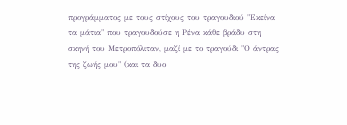προγράμματος με τους στίχους του τραγουδιού "Εκείνα τα μάτια" που τραγουδούσε η Ρένα κάθε βράδυ στη σκηνή του Μετροπόλιταν, μαζί με το τραγούδι "Ο άντρας της ζωής μου" (και τα δυο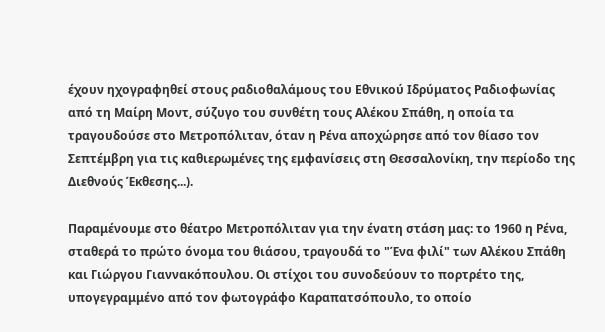έχουν ηχογραφηθεί στους ραδιοθαλάμους του Εθνικού Ιδρύματος Ραδιοφωνίας από τη Μαίρη Μοντ, σύζυγο του συνθέτη τους Αλέκου Σπάθη, η οποία τα τραγουδούσε στο Μετροπόλιταν, όταν η Ρένα αποχώρησε από τον θίασο τον Σεπτέμβρη για τις καθιερωμένες της εμφανίσεις στη Θεσσαλονίκη, την περίοδο της Διεθνούς Έκθεσης...).

Παραμένουμε στο θέατρο Μετροπόλιταν για την ένατη στάση μας: το 1960 η Ρένα, σταθερά το πρώτο όνομα του θιάσου, τραγουδά το "Ένα φιλί" των Αλέκου Σπάθη και Γιώργου Γιαννακόπουλου. Οι στίχοι του συνοδεύουν το πορτρέτο της, υπογεγραμμένο από τον φωτογράφο Καραπατσόπουλο, το οποίο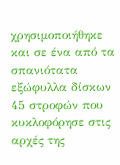χρησιμοποιήθηκε και σε ένα από τα σπανιότατα εξώφυλλα δίσκων 45 στροφών που κυκλοφόρησε στις αρχές της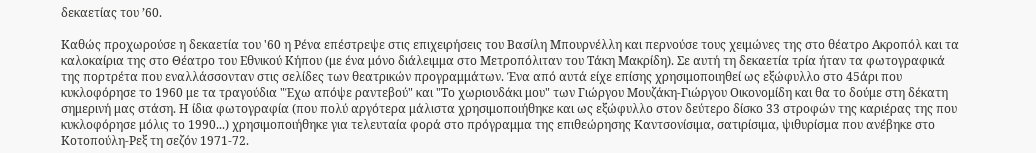δεκαετίας του ’60.

Καθώς προχωρούσε η δεκαετία του '60 η Ρένα επέστρεψε στις επιχειρήσεις του Βασίλη Μπουρνέλλη και περνούσε τους χειμώνες της στο θέατρο Ακροπόλ και τα καλοκαίρια της στο Θέατρο του Εθνικού Κήπου (με ένα μόνο διάλειμμα στο Μετροπόλιταν του Τάκη Μακρίδη). Σε αυτή τη δεκαετία τρία ήταν τα φωτογραφικά της πορτρέτα που εναλλάσσονταν στις σελίδες των θεατρικών προγραμμάτων. Ένα από αυτά είχε επίσης χρησιμοποιηθεί ως εξώφυλλο στο 45άρι που κυκλοφόρησε το 1960 με τα τραγούδια "Έχω απόψε ραντεβού" και "Το χωριουδάκι μου" των Γιώργου Μουζάκη-Γιώργου Οικονομίδη και θα το δούμε στη δέκατη σημερινή μας στάση. Η ίδια φωτογραφία (που πολύ αργότερα μάλιστα χρησιμοποιήθηκε και ως εξώφυλλο στον δεύτερο δίσκο 33 στροφών της καριέρας της που κυκλοφόρησε μόλις το 1990...) χρησιμοποιήθηκε για τελευταία φορά στο πρόγραμμα της επιθεώρησης Καντσονίσιμα, σατιρίσιμα, ψιθυρίσμα που ανέβηκε στο Κοτοπούλη-Ρεξ τη σεζόν 1971-72.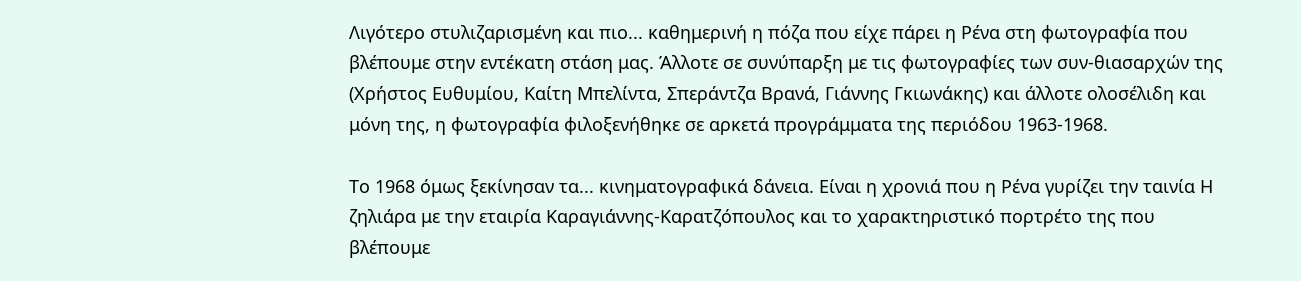Λιγότερο στυλιζαρισμένη και πιο... καθημερινή η πόζα που είχε πάρει η Ρένα στη φωτογραφία που βλέπουμε στην εντέκατη στάση μας. Άλλοτε σε συνύπαρξη με τις φωτογραφίες των συν-θιασαρχών της (Χρήστος Ευθυμίου, Καίτη Μπελίντα, Σπεράντζα Βρανά, Γιάννης Γκιωνάκης) και άλλοτε ολοσέλιδη και μόνη της, η φωτογραφία φιλοξενήθηκε σε αρκετά προγράμματα της περιόδου 1963-1968.

Το 1968 όμως ξεκίνησαν τα... κινηματογραφικά δάνεια. Είναι η χρονιά που η Ρένα γυρίζει την ταινία Η ζηλιάρα με την εταιρία Καραγιάννης-Καρατζόπουλος και το χαρακτηριστικό πορτρέτο της που βλέπουμε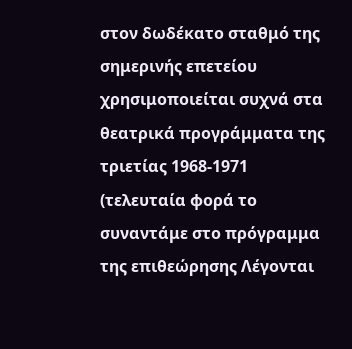στον δωδέκατο σταθμό της σημερινής επετείου χρησιμοποιείται συχνά στα θεατρικά προγράμματα της τριετίας 1968-1971 (τελευταία φορά το συναντάμε στο πρόγραμμα της επιθεώρησης Λέγονται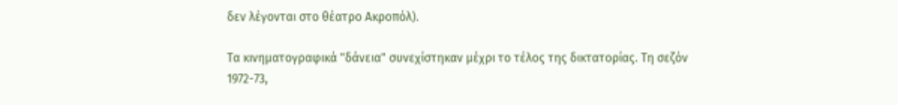δεν λέγονται στο θέατρο Ακροπόλ).

Τα κινηματογραφικά "δάνεια" συνεχίστηκαν μέχρι το τέλος της δικτατορίας. Τη σεζόν 1972-73,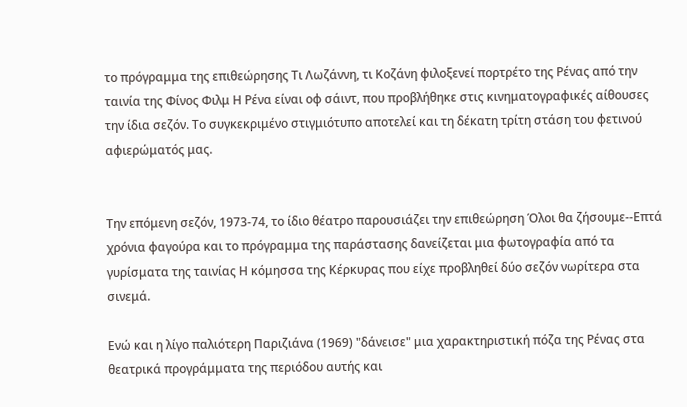το πρόγραμμα της επιθεώρησης Τι Λωζάννη, τι Κοζάνη φιλοξενεί πορτρέτο της Ρένας από την ταινία της Φίνος Φιλμ Η Ρένα είναι οφ σάιντ, που προβλήθηκε στις κινηματογραφικές αίθουσες την ίδια σεζόν. Το συγκεκριμένο στιγμιότυπο αποτελεί και τη δέκατη τρίτη στάση του φετινού αφιερώματός μας.


Την επόμενη σεζόν, 1973-74, το ίδιο θέατρο παρουσιάζει την επιθεώρηση Όλοι θα ζήσουμε--Επτά χρόνια φαγούρα και το πρόγραμμα της παράστασης δανείζεται μια φωτογραφία από τα γυρίσματα της ταινίας Η κόμησσα της Κέρκυρας που είχε προβληθεί δύο σεζόν νωρίτερα στα σινεμά.

Ενώ και η λίγο παλιότερη Παριζιάνα (1969) "δάνεισε" μια χαρακτηριστική πόζα της Ρένας στα θεατρικά προγράμματα της περιόδου αυτής και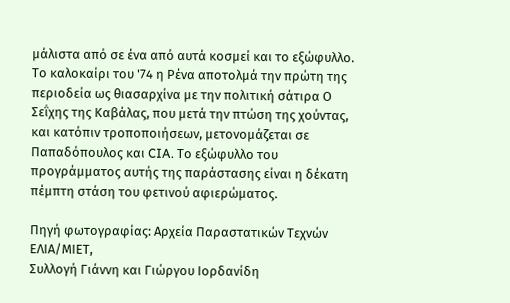μάλιστα από σε ένα από αυτά κοσμεί και το εξώφυλλο. Το καλοκαίρι του '74 η Ρένα αποτολμά την πρώτη της περιοδεία ως θιασαρχίνα με την πολιτική σάτιρα Ο Σεΐχης της Καβάλας, που μετά την πτώση της χούντας, και κατόπιν τροποποιήσεων, μετονομάζεται σε Παπαδόπουλος και CIA. Το εξώφυλλο του προγράμματος αυτής της παράστασης είναι η δέκατη πέμπτη στάση του φετινού αφιερώματος.

Πηγή φωτογραφίας: Αρχεία Παραστατικών Τεχνών ΕΛΙΑ/ΜΙΕΤ,
Συλλογή Γιάννη και Γιώργου Ιορδανίδη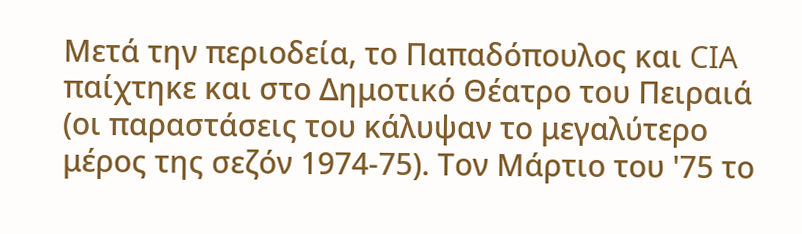Μετά την περιοδεία, το Παπαδόπουλος και CIA παίχτηκε και στο Δημοτικό Θέατρο του Πειραιά (οι παραστάσεις του κάλυψαν το μεγαλύτερο μέρος της σεζόν 1974-75). Τον Μάρτιο του '75 το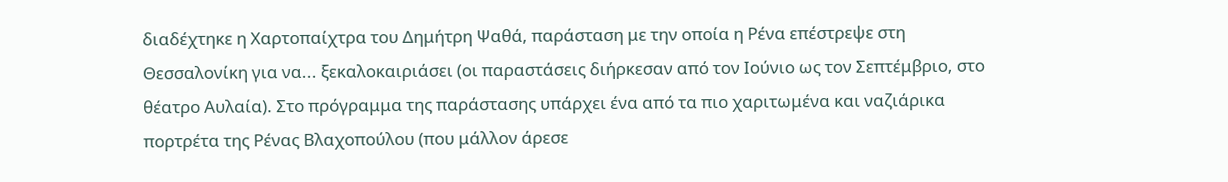διαδέχτηκε η Χαρτοπαίχτρα του Δημήτρη Ψαθά, παράσταση με την οποία η Ρένα επέστρεψε στη Θεσσαλονίκη για να... ξεκαλοκαιριάσει (οι παραστάσεις διήρκεσαν από τον Ιούνιο ως τον Σεπτέμβριο, στο θέατρο Αυλαία). Στο πρόγραμμα της παράστασης υπάρχει ένα από τα πιο χαριτωμένα και ναζιάρικα πορτρέτα της Ρένας Βλαχοπούλου (που μάλλον άρεσε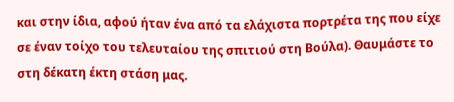και στην ίδια, αφού ήταν ένα από τα ελάχιστα πορτρέτα της που είχε σε έναν τοίχο του τελευταίου της σπιτιού στη Βούλα). Θαυμάστε το στη δέκατη έκτη στάση μας.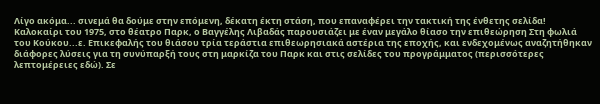Λίγο ακόμα... σινεμά θα δούμε στην επόμενη, δέκατη έκτη στάση, που επαναφέρει την τακτική της ένθετης σελίδα! Καλοκαίρι του 1975, στο θέατρο Παρκ, ο Βαγγέλης Λιβαδάς παρουσιάζει με έναν μεγάλο θίασο την επιθεώρηση Στη φωλιά του Κούκου...ε. Επικεφαλής του θιάσου τρία τεράστια επιθεωρησιακά αστέρια της εποχής, και ενδεχομένως αναζητήθηκαν διάφορες λύσεις για τη συνύπαρξή τους στη μαρκίζα του Παρκ και στις σελίδες του προγράμματος (περισσότερες λεπτομέρειες εδώ). Σε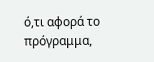ό,τι αφορά το πρόγραμμα,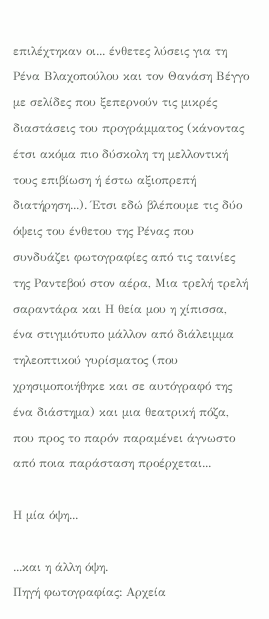επιλέχτηκαν οι... ένθετες λύσεις για τη Ρένα Βλαχοπούλου και τον Θανάση Βέγγο με σελίδες που ξεπερνούν τις μικρές διαστάσεις του προγράμματος (κάνοντας έτσι ακόμα πιο δύσκολη τη μελλοντική τους επιβίωση ή έστω αξιοπρεπή διατήρηση...). Έτσι εδώ βλέπουμε τις δύο όψεις του ένθετου της Ρένας που συνδυάζει φωτογραφίες από τις ταινίες της Ραντεβού στον αέρα, Μια τρελή τρελή σαραντάρα και Η θεία μου η χίπισσα, ένα στιγμιότυπο μάλλον από διάλειμμα τηλεοπτικού γυρίσματος (που χρησιμοποιήθηκε και σε αυτόγραφό της ένα διάστημα) και μια θεατρική πόζα, που προς το παρόν παραμένει άγνωστο από ποια παράσταση προέρχεται...

Η μία όψη...

...και η άλλη όψη.
Πηγή φωτογραφίας: Αρχεία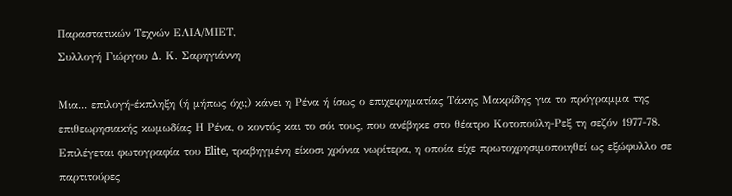Παραστατικών Τεχνών ΕΛΙΑ/ΜΙΕΤ,
Συλλογή Γιώργου Δ. Κ. Σαρηγιάννη

Μια... επιλογή-έκπληξη (ή μήπως όχι;) κάνει η Ρένα ή ίσως ο επιχειρηματίας Τάκης Μακρίδης για το πρόγραμμα της επιθεωρησιακής κωμωδίας Η Ρένα, ο κοντός και το σόι τους, που ανέβηκε στο θέατρο Κοτοπούλη-Ρεξ τη σεζόν 1977-78. Επιλέγεται φωτογραφία του Elite, τραβηγμένη είκοσι χρόνια νωρίτερα, η οποία είχε πρωτοχρησιμοποιηθεί ως εξώφυλλο σε παρτιτούρες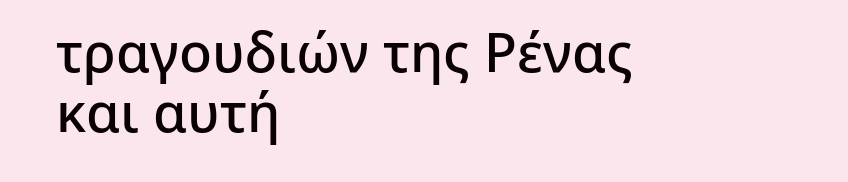τραγουδιών της Ρένας και αυτή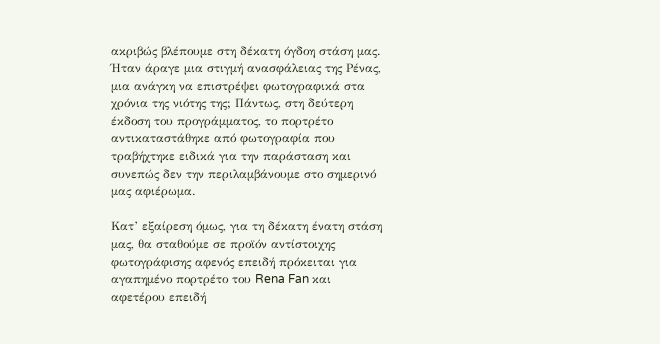ακριβώς βλέπουμε στη δέκατη όγδοη στάση μας. Ήταν άραγε μια στιγμή ανασφάλειας της Ρένας, μια ανάγκη να επιστρέψει φωτογραφικά στα χρόνια της νιότης της; Πάντως, στη δεύτερη έκδοση του προγράμματος, το πορτρέτο αντικαταστάθηκε από φωτογραφία που τραβήχτηκε ειδικά για την παράσταση και συνεπώς δεν την περιλαμβάνουμε στο σημερινό μας αφιέρωμα.

Κατ’ εξαίρεση όμως, για τη δέκατη ένατη στάση μας, θα σταθούμε σε προϊόν αντίστοιχης φωτογράφισης αφενός επειδή πρόκειται για αγαπημένο πορτρέτο του Rena Fan και αφετέρου επειδή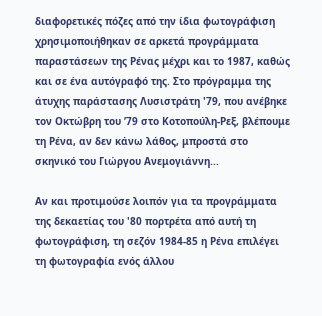διαφορετικές πόζες από την ίδια φωτογράφιση χρησιμοποιήθηκαν σε αρκετά προγράμματα παραστάσεων της Ρένας μέχρι και το 1987, καθώς και σε ένα αυτόγραφό της. Στο πρόγραμμα της άτυχης παράστασης Λυσιστράτη '79, που ανέβηκε τον Οκτώβρη του ’79 στο Κοτοπούλη-Ρεξ, βλέπουμε τη Ρένα, αν δεν κάνω λάθος, μπροστά στο σκηνικό του Γιώργου Ανεμογιάννη...

Αν και προτιμούσε λοιπόν για τα προγράμματα της δεκαετίας του '80 πορτρέτα από αυτή τη φωτογράφιση, τη σεζόν 1984-85 η Ρένα επιλέγει τη φωτογραφία ενός άλλου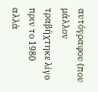αυτόγραφου (που μάλλον τραβήχτηκε λίγο πριν το 1980 αλλά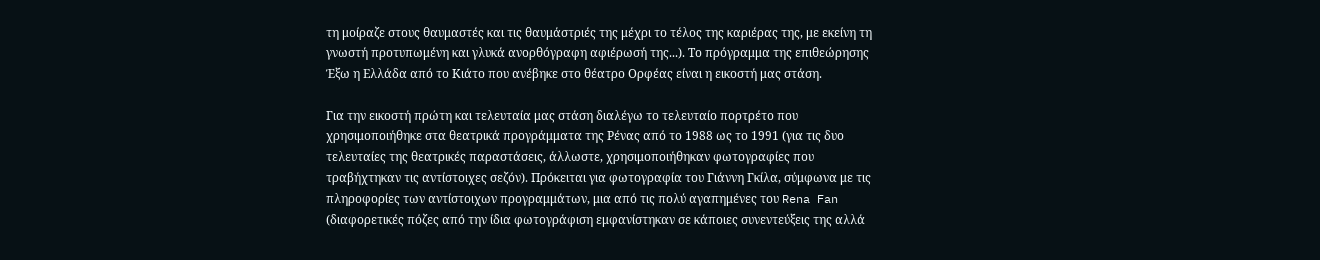τη μοίραζε στους θαυμαστές και τις θαυμάστριές της μέχρι το τέλος της καριέρας της, με εκείνη τη γνωστή προτυπωμένη και γλυκά ανορθόγραφη αφιέρωσή της...). Το πρόγραμμα της επιθεώρησης Έξω η Ελλάδα από το Κιάτο που ανέβηκε στο θέατρο Ορφέας είναι η εικοστή μας στάση.

Για την εικοστή πρώτη και τελευταία μας στάση διαλέγω το τελευταίο πορτρέτο που χρησιμοποιήθηκε στα θεατρικά προγράμματα της Ρένας από το 1988 ως το 1991 (για τις δυο τελευταίες της θεατρικές παραστάσεις, άλλωστε, χρησιμοποιήθηκαν φωτογραφίες που τραβήχτηκαν τις αντίστοιχες σεζόν). Πρόκειται για φωτογραφία του Γιάννη Γκίλα, σύμφωνα με τις πληροφορίες των αντίστοιχων προγραμμάτων, μια από τις πολύ αγαπημένες του Rena Fan (διαφορετικές πόζες από την ίδια φωτογράφιση εμφανίστηκαν σε κάποιες συνεντεύξεις της αλλά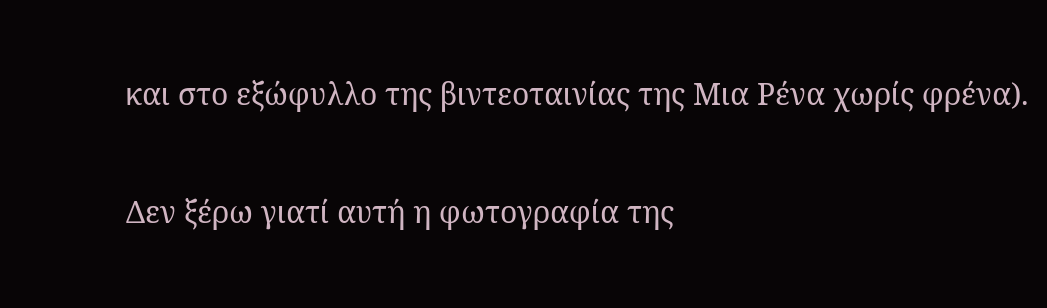και στο εξώφυλλο της βιντεοταινίας της Μια Ρένα χωρίς φρένα).

Δεν ξέρω γιατί αυτή η φωτογραφία της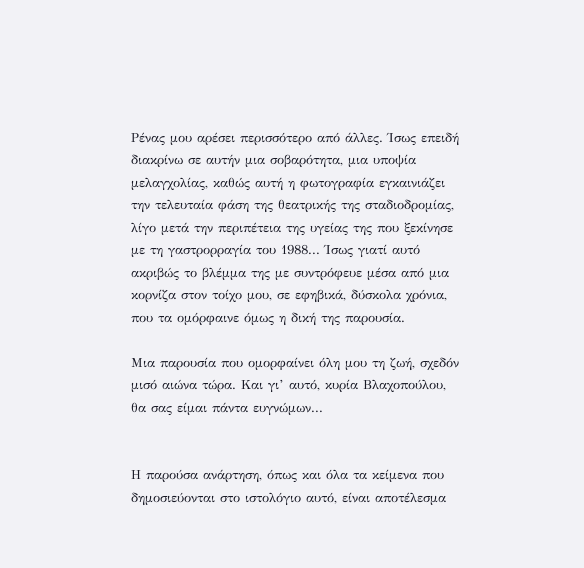Ρένας μου αρέσει περισσότερο από άλλες. Ίσως επειδή διακρίνω σε αυτήν μια σοβαρότητα, μια υποψία μελαγχολίας, καθώς αυτή η φωτογραφία εγκαινιάζει την τελευταία φάση της θεατρικής της σταδιοδρομίας, λίγο μετά την περιπέτεια της υγείας της που ξεκίνησε με τη γαστρορραγία του 1988... Ίσως γιατί αυτό ακριβώς το βλέμμα της με συντρόφευε μέσα από μια κορνίζα στον τοίχο μου, σε εφηβικά, δύσκολα χρόνια, που τα ομόρφαινε όμως η δική της παρουσία.

Μια παρουσία που ομορφαίνει όλη μου τη ζωή, σχεδόν μισό αιώνα τώρα. Και γι’ αυτό, κυρία Βλαχοπούλου, θα σας είμαι πάντα ευγνώμων...


Η παρούσα ανάρτηση, όπως και όλα τα κείμενα που δημοσιεύονται στο ιστολόγιο αυτό, είναι αποτέλεσμα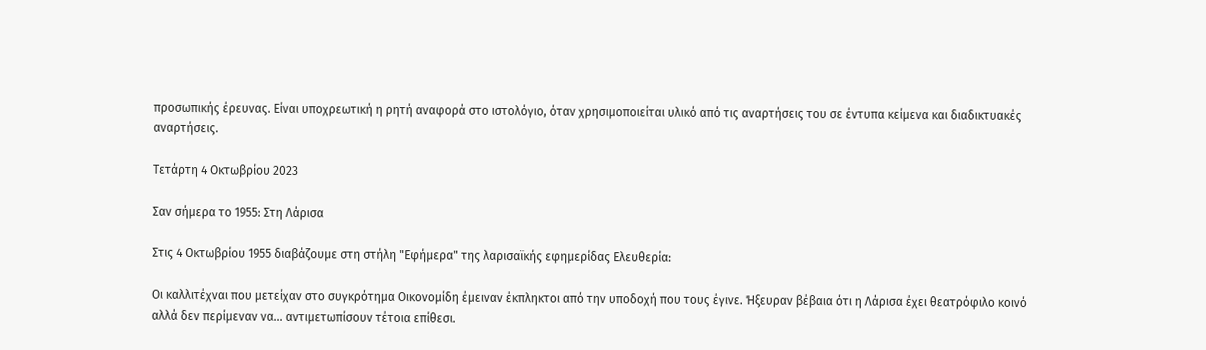προσωπικής έρευνας. Είναι υποχρεωτική η ρητή αναφορά στο ιστολόγιο, όταν χρησιμοποιείται υλικό από τις αναρτήσεις του σε έντυπα κείμενα και διαδικτυακές αναρτήσεις.

Τετάρτη 4 Οκτωβρίου 2023

Σαν σήμερα το 1955: Στη Λάρισα

Στις 4 Οκτωβρίου 1955 διαβάζουμε στη στήλη "Εφήμερα" της λαρισαϊκής εφημερίδας Ελευθερία:

Οι καλλιτέχναι που μετείχαν στο συγκρότημα Οικονομίδη έμειναν έκπληκτοι από την υποδοχή που τους έγινε. Ήξευραν βέβαια ότι η Λάρισα έχει θεατρόφιλο κοινό αλλά δεν περίμεναν να... αντιμετωπίσουν τέτοια επίθεσι.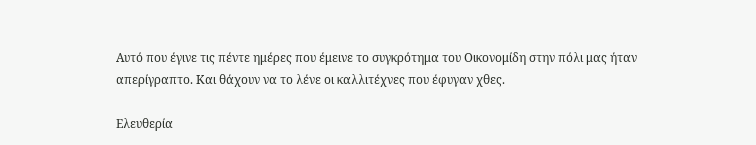Αυτό που έγινε τις πέντε ημέρες που έμεινε το συγκρότημα του Οικονομίδη στην πόλι μας ήταν απερίγραπτο. Και θάχουν να το λένε οι καλλιτέχνες που έφυγαν χθες.

Ελευθερία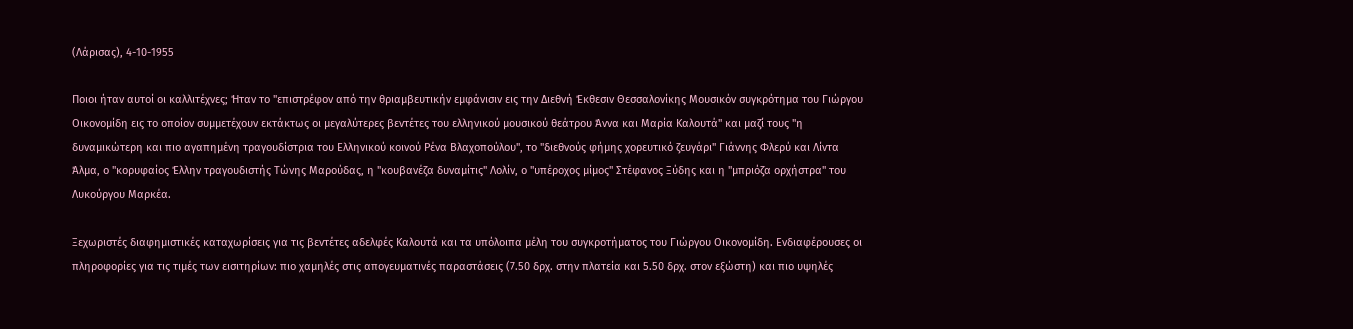(Λάρισας), 4-10-1955

Ποιοι ήταν αυτοί οι καλλιτέχνες; Ήταν το "επιστρέφον από την θριαμβευτικήν εμφάνισιν εις την Διεθνή Έκθεσιν Θεσσαλονίκης Μουσικόν συγκρότημα του Γιώργου Οικονομίδη εις το οποίον συμμετέχουν εκτάκτως οι μεγαλύτερες βεντέτες του ελληνικού μουσικού θεάτρου Άννα και Μαρία Καλουτά" και μαζί τους "η δυναμικώτερη και πιο αγαπημένη τραγουδίστρια του Ελληνικού κοινού Ρένα Βλαχοπούλου", το "διεθνούς φήμης χορευτικό ζευγάρι" Γιάννης Φλερύ και Λίντα Άλμα, ο "κορυφαίος Έλλην τραγουδιστής Τώνης Μαρούδας, η "κουβανέζα δυναμίτις" Λολίν, ο "υπέροχος μίμος" Στέφανος Ξύδης και η "μπριόζα ορχήστρα" του Λυκούργου Μαρκέα.

Ξεχωριστές διαφημιστικές καταχωρίσεις για τις βεντέτες αδελφές Καλουτά και τα υπόλοιπα μέλη του συγκροτήματος του Γιώργου Οικονομίδη. Ενδιαφέρουσες οι πληροφορίες για τις τιμές των εισιτηρίων: πιο χαμηλές στις απογευματινές παραστάσεις (7.50 δρχ. στην πλατεία και 5.50 δρχ. στον εξώστη) και πιο υψηλές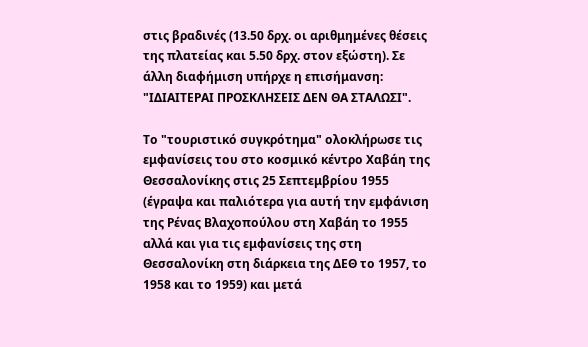στις βραδινές (13.50 δρχ. οι αριθμημένες θέσεις της πλατείας και 5.50 δρχ. στον εξώστη). Σε άλλη διαφήμιση υπήρχε η επισήμανση: "ΙΔΙΑΙΤΕΡΑΙ ΠΡΟΣΚΛΗΣΕΙΣ ΔΕΝ ΘΑ ΣΤΑΛΩΣΙ".

Το "τουριστικό συγκρότημα" ολοκλήρωσε τις εμφανίσεις του στο κοσμικό κέντρο Χαβάη της Θεσσαλονίκης στις 25 Σεπτεμβρίου 1955 (έγραψα και παλιότερα για αυτή την εμφάνιση της Ρένας Βλαχοπούλου στη Χαβάη το 1955 αλλά και για τις εμφανίσεις της στη Θεσσαλονίκη στη διάρκεια της ΔΕΘ το 1957, το 1958 και το 1959) και μετά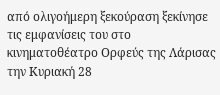από ολιγοήμερη ξεκούραση ξεκίνησε τις εμφανίσεις του στο κινηματοθέατρο Ορφεύς της Λάρισας την Κυριακή 28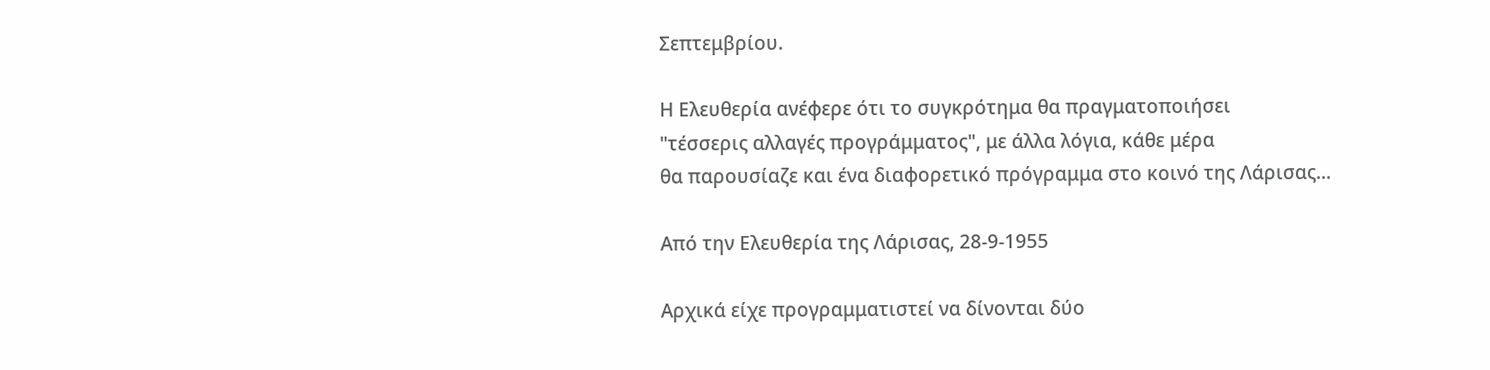Σεπτεμβρίου.

Η Ελευθερία ανέφερε ότι το συγκρότημα θα πραγματοποιήσει
"τέσσερις αλλαγές προγράμματος", με άλλα λόγια, κάθε μέρα
θα παρουσίαζε και ένα διαφορετικό πρόγραμμα στο κοινό της Λάρισας...

Από την Ελευθερία της Λάρισας, 28-9-1955

Αρχικά είχε προγραμματιστεί να δίνονται δύο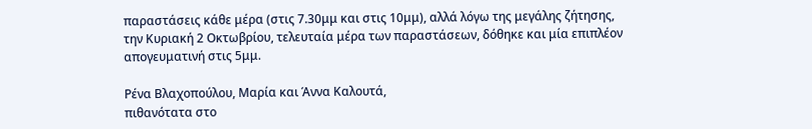παραστάσεις κάθε μέρα (στις 7.30μμ και στις 10μμ), αλλά λόγω της μεγάλης ζήτησης, την Κυριακή 2 Οκτωβρίου, τελευταία μέρα των παραστάσεων, δόθηκε και μία επιπλέον απογευματινή στις 5μμ.

Ρένα Βλαχοπούλου, Μαρία και Άννα Καλουτά,
πιθανότατα στο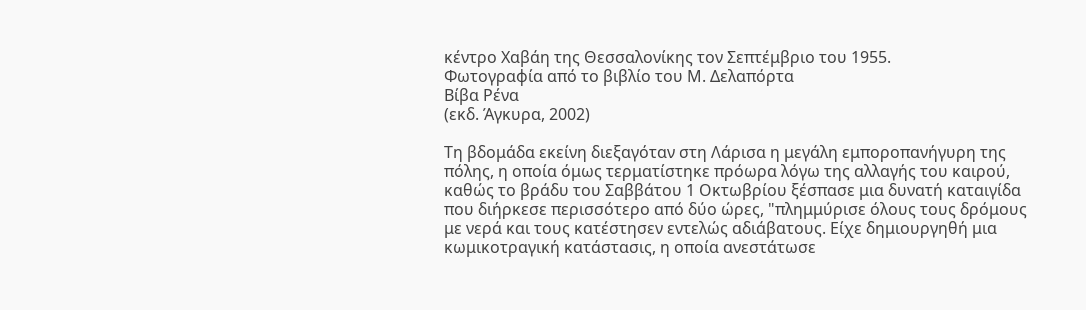κέντρο Χαβάη της Θεσσαλονίκης τον Σεπτέμβριο του 1955.
Φωτογραφία από το βιβλίο του Μ. Δελαπόρτα
Βίβα Ρένα
(εκδ. Άγκυρα, 2002)

Τη βδομάδα εκείνη διεξαγόταν στη Λάρισα η μεγάλη εμποροπανήγυρη της πόλης, η οποία όμως τερματίστηκε πρόωρα λόγω της αλλαγής του καιρού, καθώς το βράδυ του Σαββάτου 1 Οκτωβρίου ξέσπασε μια δυνατή καταιγίδα που διήρκεσε περισσότερο από δύο ώρες, "πλημμύρισε όλους τους δρόμους με νερά και τους κατέστησεν εντελώς αδιάβατους. Είχε δημιουργηθή μια κωμικοτραγική κατάστασις, η οποία ανεστάτωσε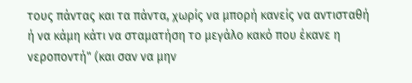τους πάντας και τα πάντα, χωρίς να μπορή κανείς να αντισταθή ή να κάμη κάτι να σταματήση το μεγάλο κακό που έκανε η νεροποντή" (και σαν να μην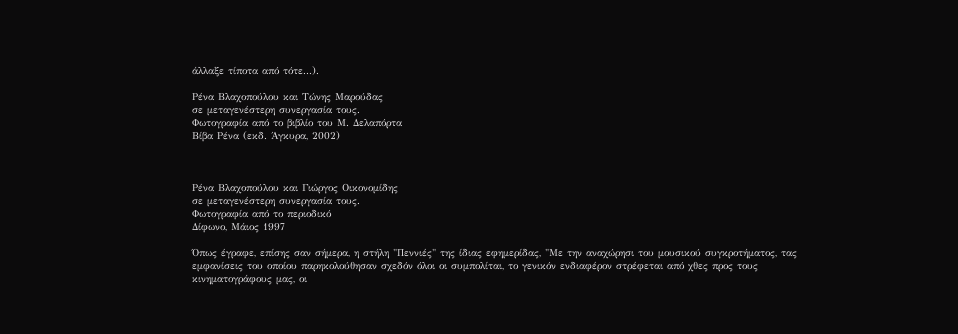άλλαξε τίποτα από τότε...).

Ρένα Βλαχοπούλου και Τώνης Μαρούδας
σε μεταγενέστερη συνεργασία τους.
Φωτογραφία από το βιβλίο του Μ. Δελαπόρτα
Βίβα Ρένα (εκδ. Άγκυρα, 2002)



Ρένα Βλαχοπούλου και Γιώργος Οικονομίδης
σε μεταγενέστερη συνεργασία τους.
Φωτογραφία από το περιοδικό
Δίφωνο, Μάιος 1997

Όπως έγραφε, επίσης σαν σήμερα, η στήλη "Πεννιές" της ίδιας εφημερίδας, "Με την αναχώρησι του μουσικού συγκροτήματος, τας εμφανίσεις του οποίου παρηκολούθησαν σχεδόν όλοι οι συμπολίται, το γενικόν ενδιαφέρον στρέφεται από χθες προς τους κινηματογράφους μας, οι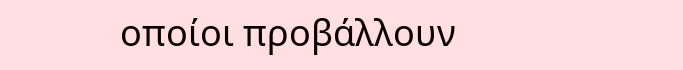οποίοι προβάλλουν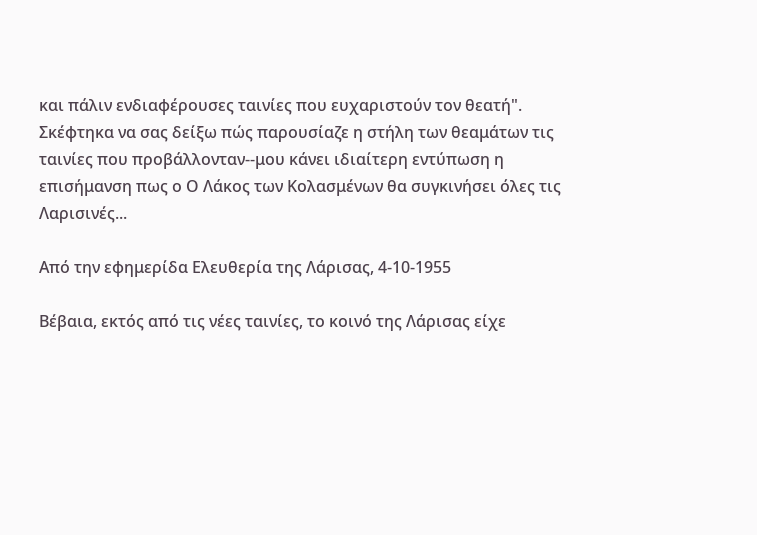και πάλιν ενδιαφέρουσες ταινίες που ευχαριστούν τον θεατή". Σκέφτηκα να σας δείξω πώς παρουσίαζε η στήλη των θεαμάτων τις ταινίες που προβάλλονταν--μου κάνει ιδιαίτερη εντύπωση η επισήμανση πως ο Ο Λάκος των Κολασμένων θα συγκινήσει όλες τις Λαρισινές...

Από την εφημερίδα Ελευθερία της Λάρισας, 4-10-1955

Βέβαια, εκτός από τις νέες ταινίες, το κοινό της Λάρισας είχε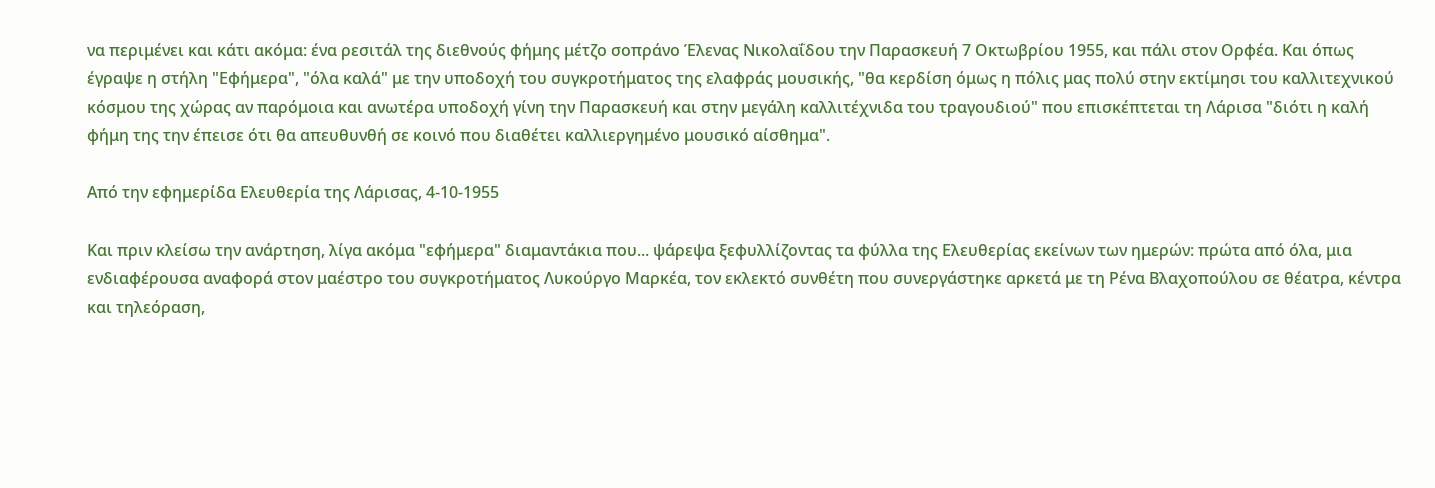να περιμένει και κάτι ακόμα: ένα ρεσιτάλ της διεθνούς φήμης μέτζο σοπράνο Έλενας Νικολαΐδου την Παρασκευή 7 Οκτωβρίου 1955, και πάλι στον Ορφέα. Και όπως έγραψε η στήλη "Εφήμερα", "όλα καλά" με την υποδοχή του συγκροτήματος της ελαφράς μουσικής, "θα κερδίση όμως η πόλις μας πολύ στην εκτίμησι του καλλιτεχνικού κόσμου της χώρας αν παρόμοια και ανωτέρα υποδοχή γίνη την Παρασκευή και στην μεγάλη καλλιτέχνιδα του τραγουδιού" που επισκέπτεται τη Λάρισα "διότι η καλή φήμη της την έπεισε ότι θα απευθυνθή σε κοινό που διαθέτει καλλιεργημένο μουσικό αίσθημα".

Από την εφημερίδα Ελευθερία της Λάρισας, 4-10-1955

Και πριν κλείσω την ανάρτηση, λίγα ακόμα "εφήμερα" διαμαντάκια που... ψάρεψα ξεφυλλίζοντας τα φύλλα της Ελευθερίας εκείνων των ημερών: πρώτα από όλα, μια ενδιαφέρουσα αναφορά στον μαέστρο του συγκροτήματος Λυκούργο Μαρκέα, τον εκλεκτό συνθέτη που συνεργάστηκε αρκετά με τη Ρένα Βλαχοπούλου σε θέατρα, κέντρα και τηλεόραση,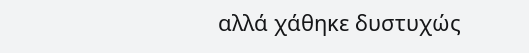αλλά χάθηκε δυστυχώς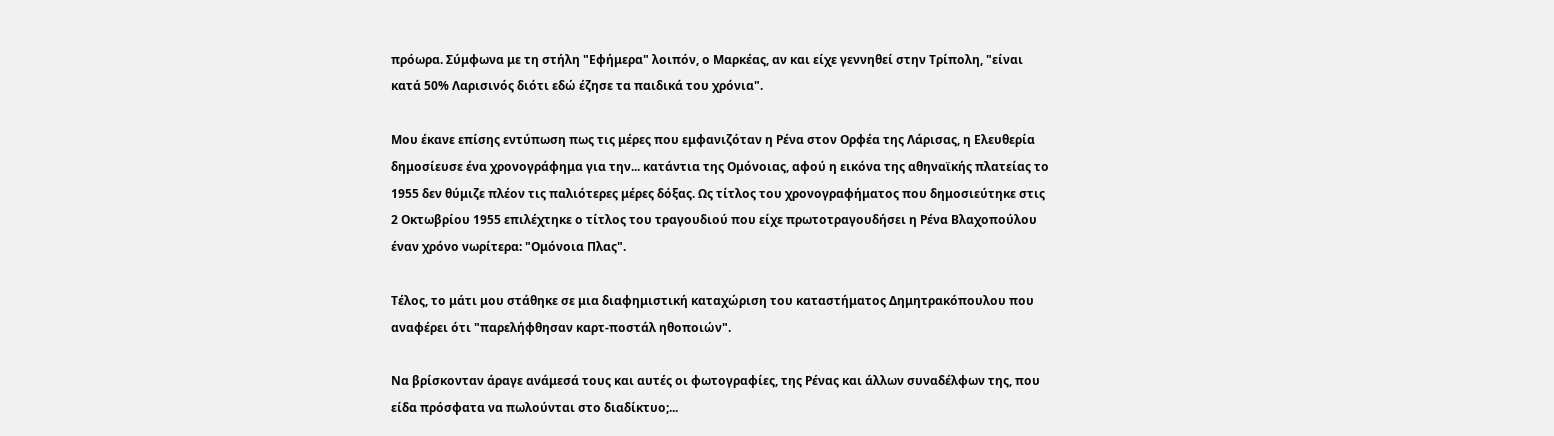πρόωρα. Σύμφωνα με τη στήλη "Εφήμερα" λοιπόν, ο Μαρκέας, αν και είχε γεννηθεί στην Τρίπολη, "είναι κατά 50% Λαρισινός διότι εδώ έζησε τα παιδικά του χρόνια".

Μου έκανε επίσης εντύπωση πως τις μέρες που εμφανιζόταν η Ρένα στον Ορφέα της Λάρισας, η Ελευθερία δημοσίευσε ένα χρονογράφημα για την... κατάντια της Ομόνοιας, αφού η εικόνα της αθηναϊκής πλατείας το 1955 δεν θύμιζε πλέον τις παλιότερες μέρες δόξας. Ως τίτλος του χρονογραφήματος που δημοσιεύτηκε στις 2 Οκτωβρίου 1955 επιλέχτηκε ο τίτλος του τραγουδιού που είχε πρωτοτραγουδήσει η Ρένα Βλαχοπούλου έναν χρόνο νωρίτερα: "Ομόνοια Πλας".

Τέλος, το μάτι μου στάθηκε σε μια διαφημιστική καταχώριση του καταστήματος Δημητρακόπουλου που αναφέρει ότι "παρελήφθησαν καρτ-ποστάλ ηθοποιών".

Να βρίσκονταν άραγε ανάμεσά τους και αυτές οι φωτογραφίες, της Ρένας και άλλων συναδέλφων της, που είδα πρόσφατα να πωλούνται στο διαδίκτυο;...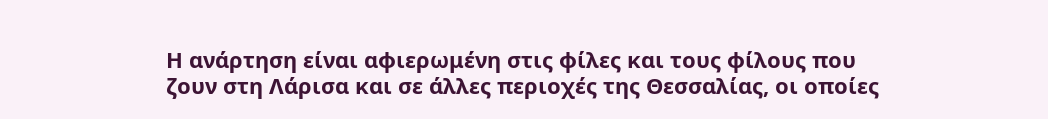Η ανάρτηση είναι αφιερωμένη στις φίλες και τους φίλους που ζουν στη Λάρισα και σε άλλες περιοχές της Θεσσαλίας, οι οποίες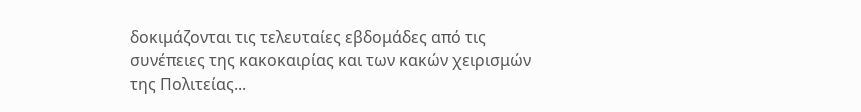δοκιμάζονται τις τελευταίες εβδομάδες από τις συνέπειες της κακοκαιρίας και των κακών χειρισμών της Πολιτείας...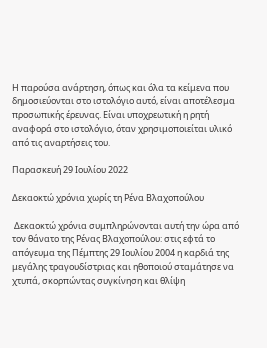Η παρούσα ανάρτηση, όπως και όλα τα κείμενα που δημοσιεύονται στο ιστολόγιο αυτό, είναι αποτέλεσμα προσωπικής έρευνας. Είναι υποχρεωτική η ρητή αναφορά στο ιστολόγιο, όταν χρησιμοποιείται υλικό από τις αναρτήσεις του.

Παρασκευή 29 Ιουλίου 2022

Δεκαοκτώ χρόνια χωρίς τη Ρένα Βλαχοπούλου

 Δεκαοκτώ χρόνια συμπληρώνονται αυτή την ώρα από τον θάνατο της Ρένας Βλαχοπούλου: στις εφτά το απόγευμα της Πέμπτης 29 Ιουλίου 2004 η καρδιά της μεγάλης τραγουδίστριας και ηθοποιού σταμάτησε να χτυπά, σκορπώντας συγκίνηση και θλίψη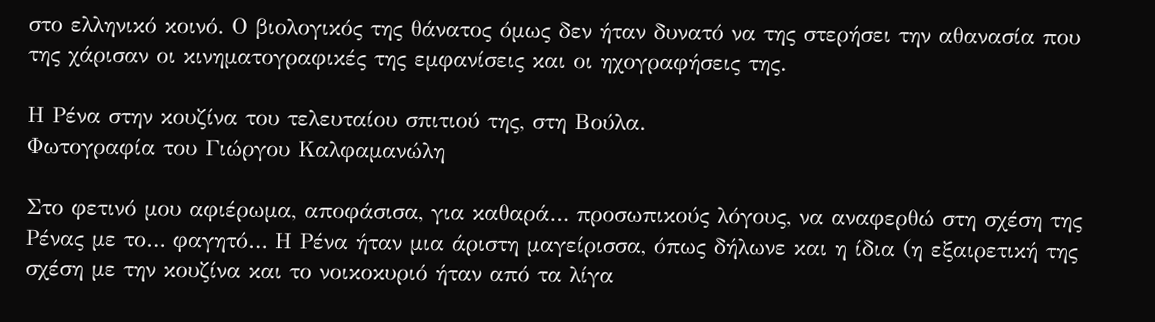στο ελληνικό κοινό. Ο βιολογικός της θάνατος όμως δεν ήταν δυνατό να της στερήσει την αθανασία που της χάρισαν οι κινηματογραφικές της εμφανίσεις και οι ηχογραφήσεις της.

Η Ρένα στην κουζίνα του τελευταίου σπιτιού της, στη Βούλα.
Φωτογραφία του Γιώργου Καλφαμανώλη

Στο φετινό μου αφιέρωμα, αποφάσισα, για καθαρά… προσωπικούς λόγους, να αναφερθώ στη σχέση της Ρένας με το… φαγητό… Η Ρένα ήταν μια άριστη μαγείρισσα, όπως δήλωνε και η ίδια (η εξαιρετική της σχέση με την κουζίνα και το νοικοκυριό ήταν από τα λίγα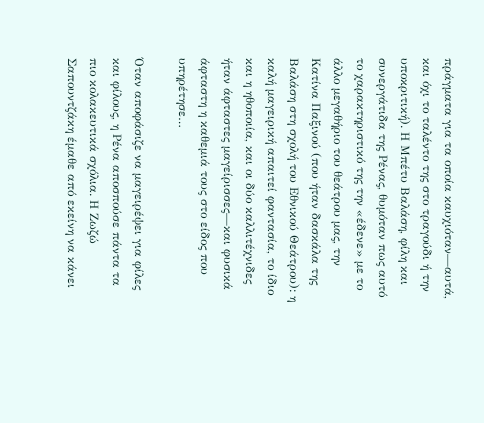πράγματα για τα οποία καυχιόταν—αυτά, και όχι το ταλέντο της στο τραγούδι ή την υποκριτική). Η Μπέτυ Βαλάση, φίλη και συνεργάτιδα της Ρένας, θυμόταν πως αυτό το χαρακτηριστικό της την «έδενε» με το άλλο μεγαθήριο του θεάτρου μας, την Κατίνα Παξινού (που ήταν δασκάλα της Βαλάση στη σχολή του Εθνικού Θεάτρου): η καλή μαγειρική απαιτεί φαντασία, το ίδιο και η ηθοποιία, και οι δύο καλλιτέχνιδες ήταν άφταστες μαγείρισσες—και φυσικά άφταστη η καθεμιά τους στο είδος που υπηρέτησε…

Όταν αποφάσιζε να μαγειρέψει για φίλες και φίλους, η Ρένα αποσπούσε πάντα τα πιο κολακευτικά σχόλια. Η Ζωζώ Σαπουντζάκη έμαθε από εκείνη να κάνει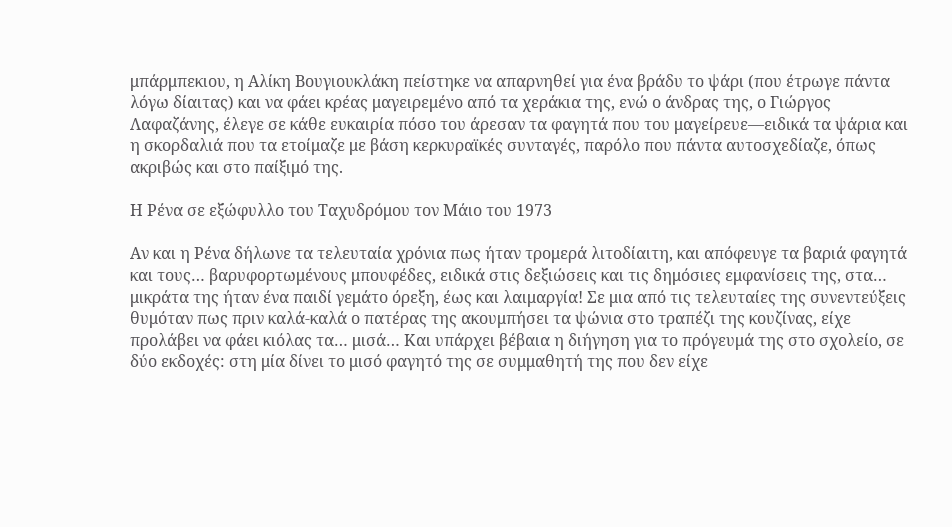μπάρμπεκιου, η Αλίκη Βουγιουκλάκη πείστηκε να απαρνηθεί για ένα βράδυ το ψάρι (που έτρωγε πάντα λόγω δίαιτας) και να φάει κρέας μαγειρεμένο από τα χεράκια της, ενώ ο άνδρας της, ο Γιώργος Λαφαζάνης, έλεγε σε κάθε ευκαιρία πόσο του άρεσαν τα φαγητά που του μαγείρευε—ειδικά τα ψάρια και η σκορδαλιά που τα ετοίμαζε με βάση κερκυραϊκές συνταγές, παρόλο που πάντα αυτοσχεδίαζε, όπως ακριβώς και στο παίξιμό της.

Η Ρένα σε εξώφυλλο του Ταχυδρόμου τον Μάιο του 1973

Αν και η Ρένα δήλωνε τα τελευταία χρόνια πως ήταν τρομερά λιτοδίαιτη, και απόφευγε τα βαριά φαγητά και τους… βαρυφορτωμένους μπουφέδες, ειδικά στις δεξιώσεις και τις δημόσιες εμφανίσεις της, στα… μικράτα της ήταν ένα παιδί γεμάτο όρεξη, έως και λαιμαργία! Σε μια από τις τελευταίες της συνεντεύξεις θυμόταν πως πριν καλά-καλά ο πατέρας της ακουμπήσει τα ψώνια στο τραπέζι της κουζίνας, είχε προλάβει να φάει κιόλας τα… μισά… Και υπάρχει βέβαια η διήγηση για το πρόγευμά της στο σχολείο, σε δύο εκδοχές: στη μία δίνει το μισό φαγητό της σε συμμαθητή της που δεν είχε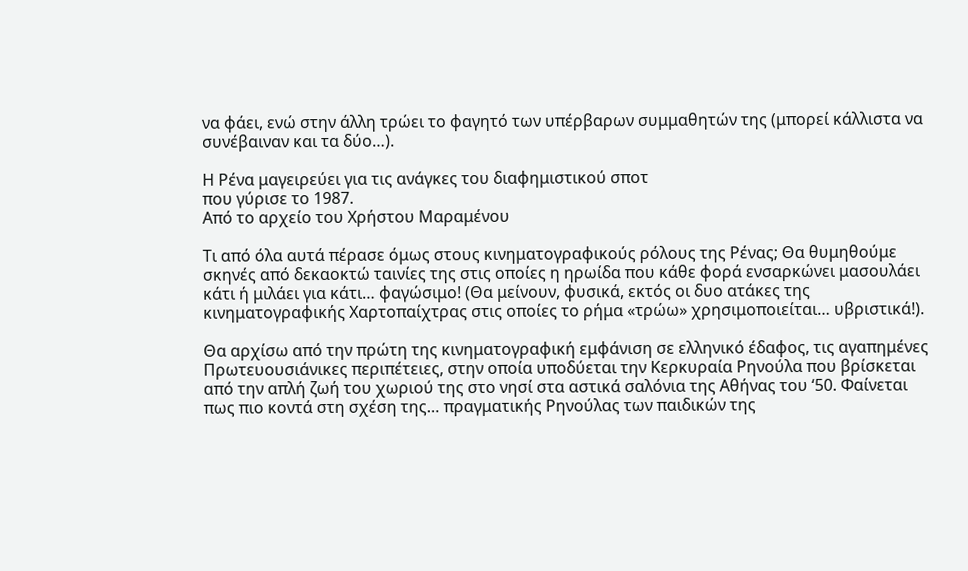να φάει, ενώ στην άλλη τρώει το φαγητό των υπέρβαρων συμμαθητών της (μπορεί κάλλιστα να συνέβαιναν και τα δύο…).

Η Ρένα μαγειρεύει για τις ανάγκες του διαφημιστικού σποτ
που γύρισε το 1987.
Από το αρχείο του Χρήστου Μαραμένου

Τι από όλα αυτά πέρασε όμως στους κινηματογραφικούς ρόλους της Ρένας; Θα θυμηθούμε σκηνές από δεκαοκτώ ταινίες της στις οποίες η ηρωίδα που κάθε φορά ενσαρκώνει μασουλάει κάτι ή μιλάει για κάτι… φαγώσιμο! (Θα μείνουν, φυσικά, εκτός οι δυο ατάκες της κινηματογραφικής Χαρτοπαίχτρας στις οποίες το ρήμα «τρώω» χρησιμοποιείται… υβριστικά!).

Θα αρχίσω από την πρώτη της κινηματογραφική εμφάνιση σε ελληνικό έδαφος, τις αγαπημένες Πρωτευουσιάνικες περιπέτειες, στην οποία υποδύεται την Κερκυραία Ρηνούλα που βρίσκεται από την απλή ζωή του χωριού της στο νησί στα αστικά σαλόνια της Αθήνας του ‘50. Φαίνεται πως πιο κοντά στη σχέση της… πραγματικής Ρηνούλας των παιδικών της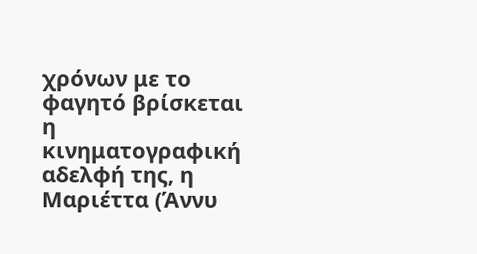χρόνων με το φαγητό βρίσκεται η κινηματογραφική αδελφή της, η Μαριέττα (Άννυ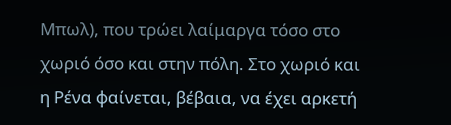Μπωλ), που τρώει λαίμαργα τόσο στο χωριό όσο και στην πόλη. Στο χωριό και η Ρένα φαίνεται, βέβαια, να έχει αρκετή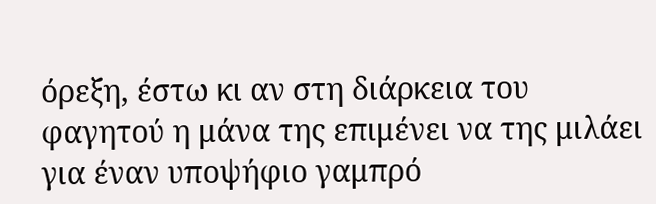όρεξη, έστω κι αν στη διάρκεια του φαγητού η μάνα της επιμένει να της μιλάει για έναν υποψήφιο γαμπρό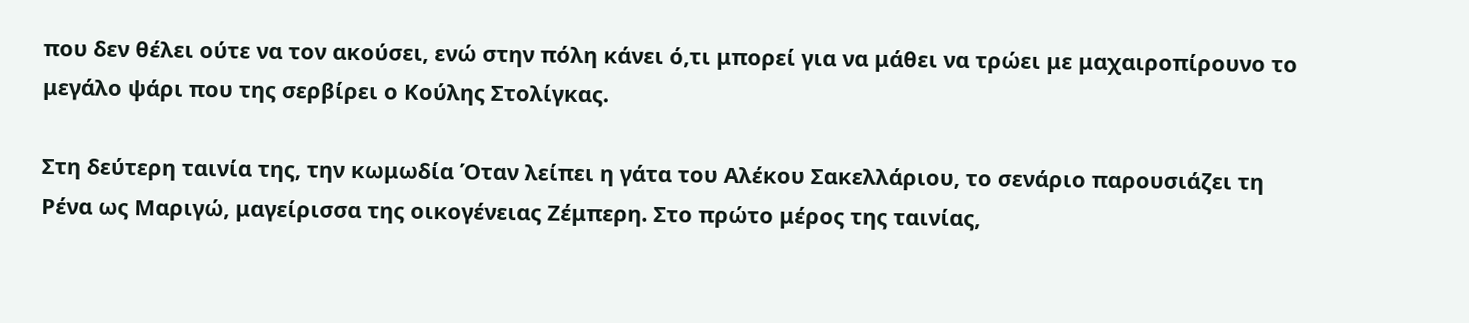που δεν θέλει ούτε να τον ακούσει, ενώ στην πόλη κάνει ό,τι μπορεί για να μάθει να τρώει με μαχαιροπίρουνο το μεγάλο ψάρι που της σερβίρει ο Κούλης Στολίγκας.

Στη δεύτερη ταινία της, την κωμωδία Όταν λείπει η γάτα του Αλέκου Σακελλάριου, το σενάριο παρουσιάζει τη Ρένα ως Μαριγώ, μαγείρισσα της οικογένειας Ζέμπερη. Στο πρώτο μέρος της ταινίας,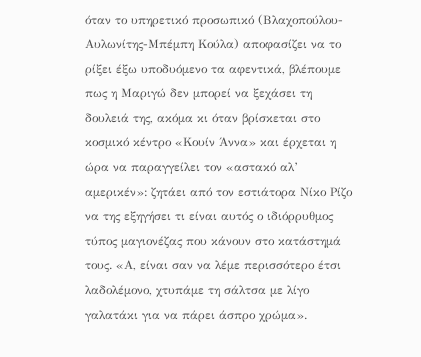όταν το υπηρετικό προσωπικό (Βλαχοπούλου-Αυλωνίτης-Μπέμπη Κούλα) αποφασίζει να το ρίξει έξω υποδυόμενο τα αφεντικά, βλέπουμε πως η Μαριγώ δεν μπορεί να ξεχάσει τη δουλειά της, ακόμα κι όταν βρίσκεται στο κοσμικό κέντρο «Κουίν Άννα» και έρχεται η ώρα να παραγγείλει τον «αστακό αλ’ αμερικέν»: ζητάει από τον εστιάτορα Νίκο Ρίζο να της εξηγήσει τι είναι αυτός ο ιδιόρρυθμος τύπος μαγιονέζας που κάνουν στο κατάστημά τους. «Α, είναι σαν να λέμε περισσότερο έτσι λαδολέμονο, χτυπάμε τη σάλτσα με λίγο γαλατάκι για να πάρει άσπρο χρώμα».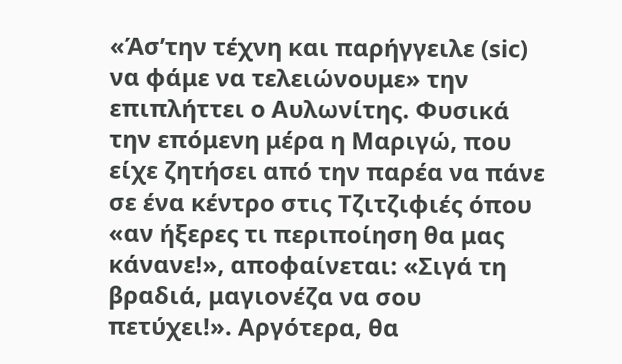«Άσ’την τέχνη και παρήγγειλε (sic) να φάμε να τελειώνουμε» την επιπλήττει ο Αυλωνίτης. Φυσικά την επόμενη μέρα η Μαριγώ, που είχε ζητήσει από την παρέα να πάνε σε ένα κέντρο στις Τζιτζιφιές όπου «αν ήξερες τι περιποίηση θα μας κάνανε!», αποφαίνεται: «Σιγά τη βραδιά, μαγιονέζα να σου πετύχει!». Αργότερα, θα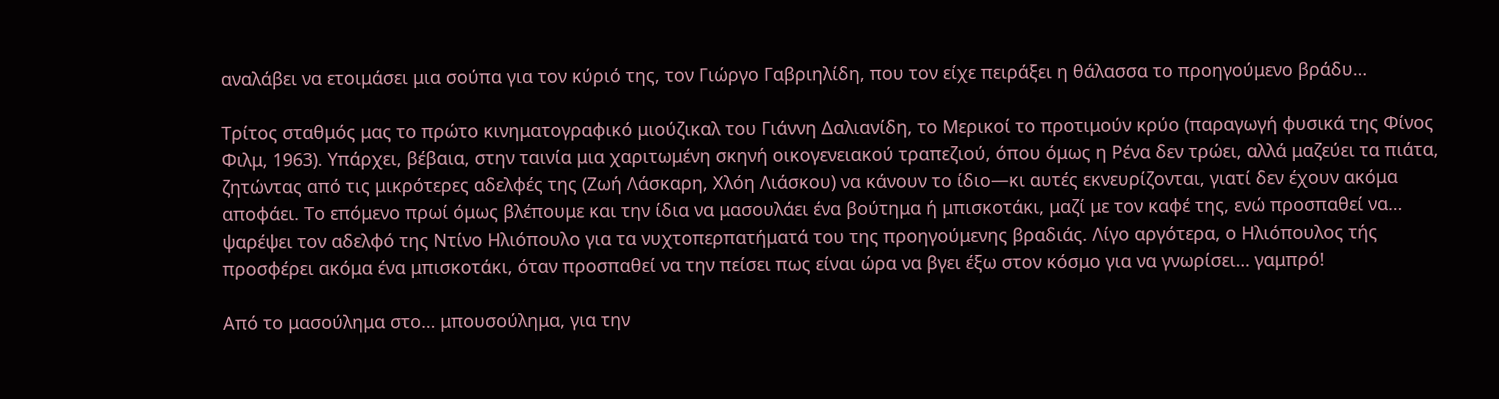αναλάβει να ετοιμάσει μια σούπα για τον κύριό της, τον Γιώργο Γαβριηλίδη, που τον είχε πειράξει η θάλασσα το προηγούμενο βράδυ…

Τρίτος σταθμός μας το πρώτο κινηματογραφικό μιούζικαλ του Γιάννη Δαλιανίδη, το Μερικοί το προτιμούν κρύο (παραγωγή φυσικά της Φίνος Φιλμ, 1963). Υπάρχει, βέβαια, στην ταινία μια χαριτωμένη σκηνή οικογενειακού τραπεζιού, όπου όμως η Ρένα δεν τρώει, αλλά μαζεύει τα πιάτα, ζητώντας από τις μικρότερες αδελφές της (Ζωή Λάσκαρη, Χλόη Λιάσκου) να κάνουν το ίδιο—κι αυτές εκνευρίζονται, γιατί δεν έχουν ακόμα αποφάει. Το επόμενο πρωί όμως βλέπουμε και την ίδια να μασουλάει ένα βούτημα ή μπισκοτάκι, μαζί με τον καφέ της, ενώ προσπαθεί να… ψαρέψει τον αδελφό της Ντίνο Ηλιόπουλο για τα νυχτοπερπατήματά του της προηγούμενης βραδιάς. Λίγο αργότερα, ο Ηλιόπουλος τής προσφέρει ακόμα ένα μπισκοτάκι, όταν προσπαθεί να την πείσει πως είναι ώρα να βγει έξω στον κόσμο για να γνωρίσει… γαμπρό!

Από το μασούλημα στο… μπουσούλημα, για την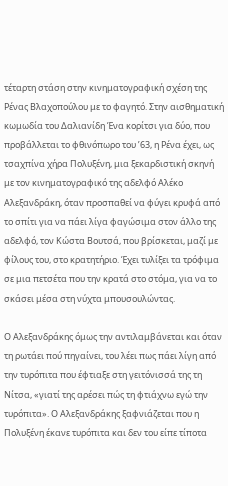τέταρτη στάση στην κινηματογραφική σχέση της Ρένας Βλαχοπούλου με το φαγητό. Στην αισθηματική κωμωδία του Δαλιανίδη Ένα κορίτσι για δύο, που προβάλλεται το φθινόπωρο του ’63, η Ρένα έχει, ως τσαχπίνα χήρα Πολυξένη, μια ξεκαρδιστική σκηνή με τον κινηματογραφικό της αδελφό Αλέκο Αλεξανδράκη, όταν προσπαθεί να φύγει κρυφά από το σπίτι για να πάει λίγα φαγώσιμα στον άλλο της αδελφό, τον Κώστα Βουτσά, που βρίσκεται, μαζί με φίλους του, στο κρατητήριο. Έχει τυλίξει τα τρόφιμα σε μια πετσέτα που την κρατά στο στόμα, για να το σκάσει μέσα στη νύχτα μπουσουλώντας.

Ο Αλεξανδράκης όμως την αντιλαμβάνεται και όταν τη ρωτάει πού πηγαίνει, του λέει πως πάει λίγη από την τυρόπιτα που έφτιαξε στη γειτόνισσά της τη Νίτσα, «γιατί της αρέσει πώς τη φτιάχνω εγώ την τυρόπιτα». Ο Αλεξανδράκης ξαφνιάζεται που η Πολυξένη έκανε τυρόπιτα και δεν του είπε τίποτα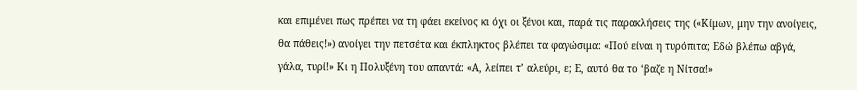και επιμένει πως πρέπει να τη φάει εκείνος κι όχι οι ξένοι και, παρά τις παρακλήσεις της («Κίμων, μην την ανοίγεις, θα πάθεις!») ανοίγει την πετσέτα και έκπληκτος βλέπει τα φαγώσιμα: «Πού είναι η τυρόπιτα; Εδώ βλέπω αβγά, γάλα, τυρί!» Κι η Πολυξένη του απαντά: «Α, λείπει τ’ αλεύρι, ε; Ε, αυτό θα το ‘βαζε η Νίτσα!»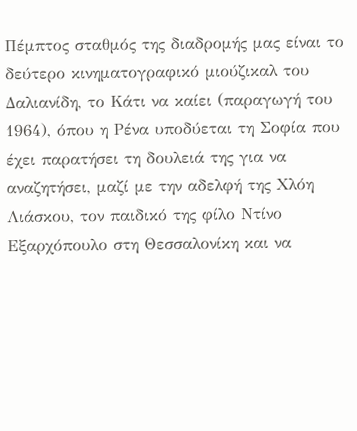Πέμπτος σταθμός της διαδρομής μας είναι το δεύτερο κινηματογραφικό μιούζικαλ του Δαλιανίδη, το Κάτι να καίει (παραγωγή του 1964), όπου η Ρένα υποδύεται τη Σοφία που έχει παρατήσει τη δουλειά της για να αναζητήσει, μαζί με την αδελφή της Χλόη Λιάσκου, τον παιδικό της φίλο Ντίνο Εξαρχόπουλο στη Θεσσαλονίκη και να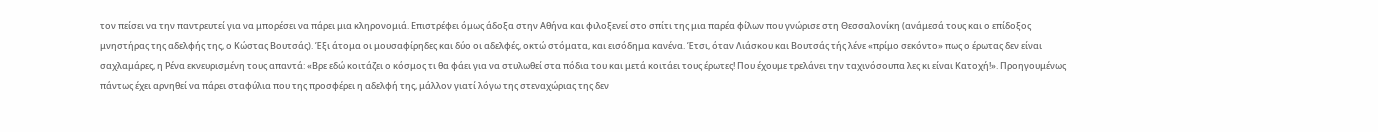τον πείσει να την παντρευτεί για να μπορέσει να πάρει μια κληρονομιά. Επιστρέφει όμως άδοξα στην Αθήνα και φιλοξενεί στο σπίτι της μια παρέα φίλων που γνώρισε στη Θεσσαλονίκη (ανάμεσά τους και ο επίδοξος μνηστήρας της αδελφής της, ο Κώστας Βουτσάς). Έξι άτομα οι μουσαφίρηδες και δύο οι αδελφές, οκτώ στόματα, και εισόδημα κανένα. Έτσι, όταν Λιάσκου και Βουτσάς τής λένε «πρίμο σεκόντο» πως ο έρωτας δεν είναι σαχλαμάρες, η Ρένα εκνευρισμένη τους απαντά: «Βρε εδώ κοιτάζει ο κόσμος τι θα φάει για να στυλωθεί στα πόδια του και μετά κοιτάει τους έρωτες! Που έχουμε τρελάνει την ταχινόσουπα λες κι είναι Κατοχή!». Προηγουμένως πάντως έχει αρνηθεί να πάρει σταφύλια που της προσφέρει η αδελφή της, μάλλον γιατί λόγω της στεναχώριας της δεν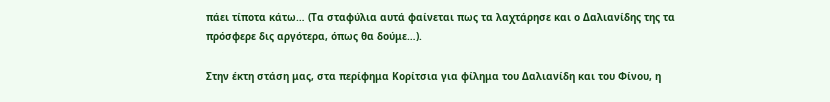πάει τίποτα κάτω… (Τα σταφύλια αυτά φαίνεται πως τα λαχτάρησε και ο Δαλιανίδης της τα πρόσφερε δις αργότερα, όπως θα δούμε…).

Στην έκτη στάση μας, στα περίφημα Κορίτσια για φίλημα του Δαλιανίδη και του Φίνου, η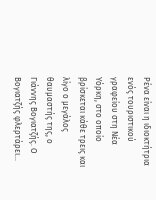Ρένα είναι η ιδιοκτήτρια ενός τουριστικού γραφείου στη Νέα Υόρκη, στο οποίο βρίσκεται κάθε τρεις και λίγο ο μεγάλος θαυμαστής της, ο Γιάννης Βογιατζής. Ο Βογιατζής φλερτάρει…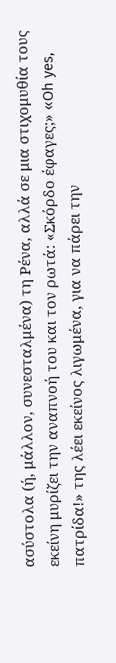ασύστολα (ή, μάλλον, συνεσταλμένα) τη Ρένα, αλλά σε μια στιχομυθία τους εκείνη μυρίζει την αναπνοή του και τον ρωτά: «Σκόρδο έφαγες;» «Oh yes, πατρίδα!» της λέει εκείνος λιγωμένα, για να πάρει την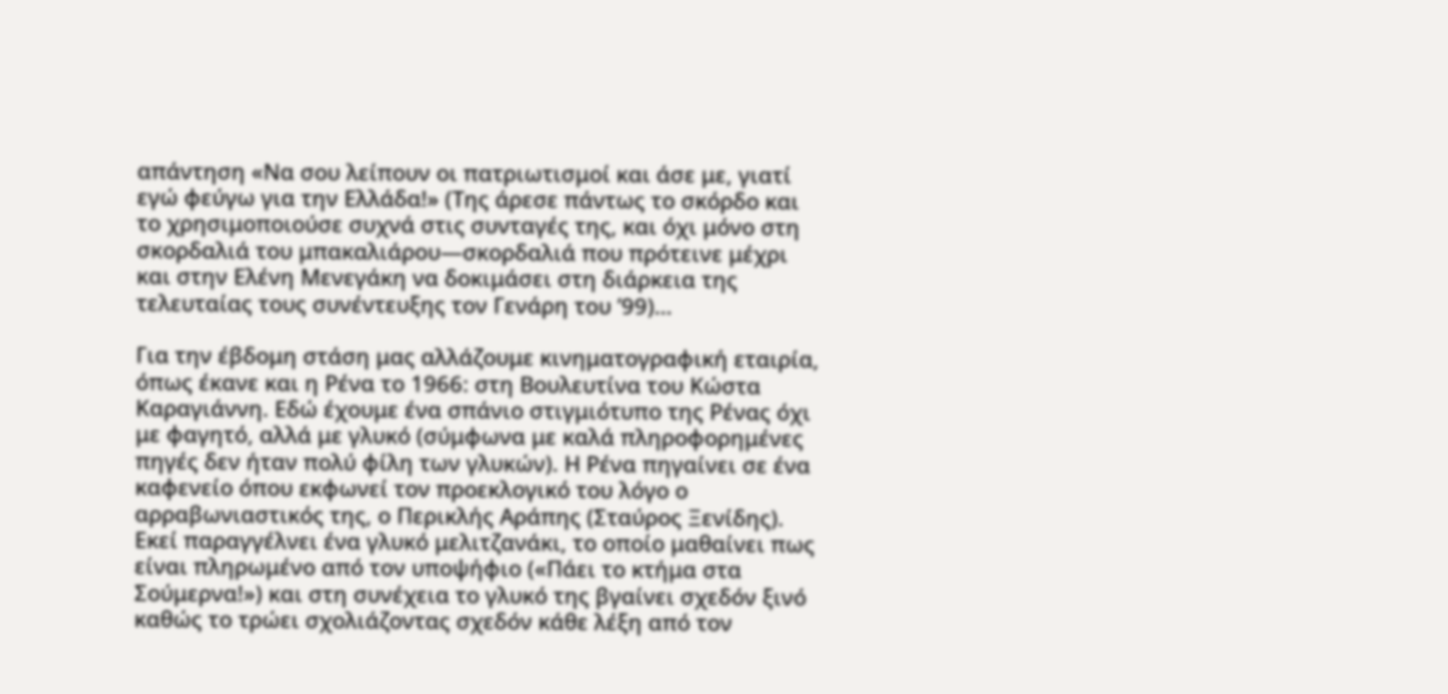απάντηση «Να σου λείπουν οι πατριωτισμοί και άσε με, γιατί εγώ φεύγω για την Ελλάδα!» (Της άρεσε πάντως το σκόρδο και το χρησιμοποιούσε συχνά στις συνταγές της, και όχι μόνο στη σκορδαλιά του μπακαλιάρου—σκορδαλιά που πρότεινε μέχρι και στην Ελένη Μενεγάκη να δοκιμάσει στη διάρκεια της τελευταίας τους συνέντευξης τον Γενάρη του ’99)…

Για την έβδομη στάση μας αλλάζουμε κινηματογραφική εταιρία, όπως έκανε και η Ρένα το 1966: στη Βουλευτίνα του Κώστα Καραγιάννη. Εδώ έχουμε ένα σπάνιο στιγμιότυπο της Ρένας όχι με φαγητό, αλλά με γλυκό (σύμφωνα με καλά πληροφορημένες πηγές δεν ήταν πολύ φίλη των γλυκών). Η Ρένα πηγαίνει σε ένα καφενείο όπου εκφωνεί τον προεκλογικό του λόγο ο αρραβωνιαστικός της, ο Περικλής Αράπης (Σταύρος Ξενίδης). Εκεί παραγγέλνει ένα γλυκό μελιτζανάκι, το οποίο μαθαίνει πως είναι πληρωμένο από τον υποψήφιο («Πάει το κτήμα στα Σούμερνα!») και στη συνέχεια το γλυκό της βγαίνει σχεδόν ξινό καθώς το τρώει σχολιάζοντας σχεδόν κάθε λέξη από τον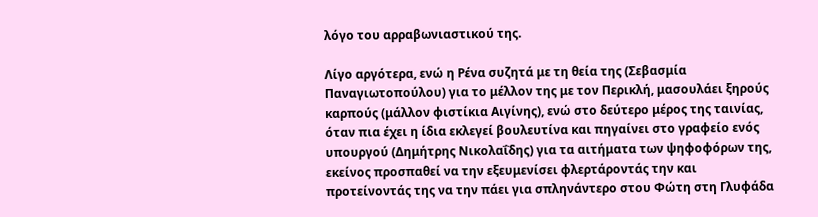λόγο του αρραβωνιαστικού της.

Λίγο αργότερα, ενώ η Ρένα συζητά με τη θεία της (Σεβασμία Παναγιωτοπούλου) για το μέλλον της με τον Περικλή, μασουλάει ξηρούς καρπούς (μάλλον φιστίκια Αιγίνης), ενώ στο δεύτερο μέρος της ταινίας, όταν πια έχει η ίδια εκλεγεί βουλευτίνα και πηγαίνει στο γραφείο ενός υπουργού (Δημήτρης Νικολαΐδης) για τα αιτήματα των ψηφοφόρων της, εκείνος προσπαθεί να την εξευμενίσει φλερτάροντάς την και προτείνοντάς της να την πάει για σπληνάντερο στου Φώτη στη Γλυφάδα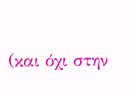(και όχι στην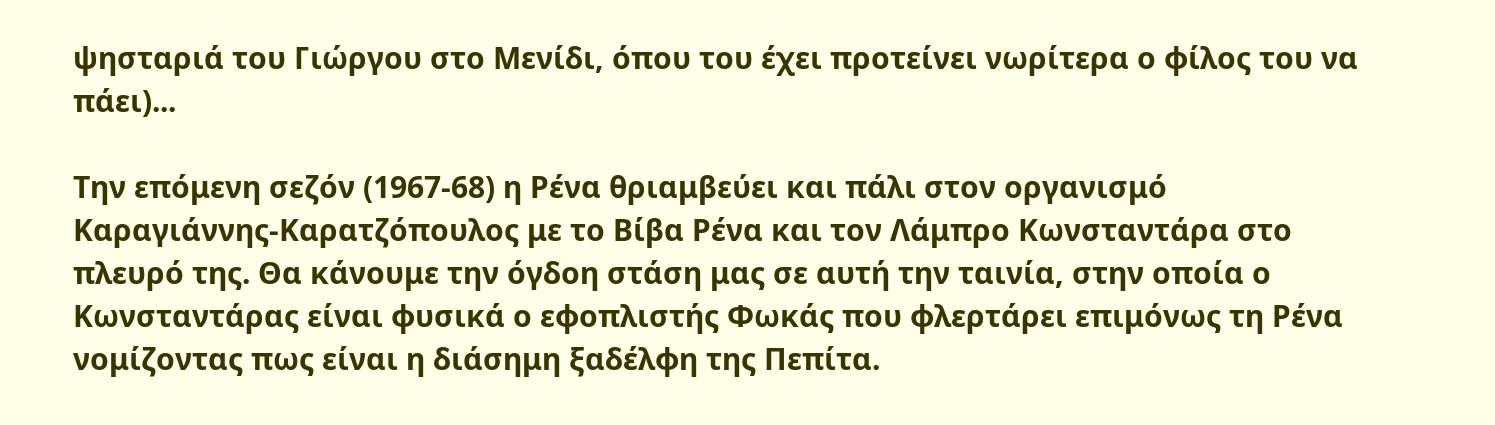ψησταριά του Γιώργου στο Μενίδι, όπου του έχει προτείνει νωρίτερα ο φίλος του να πάει)...

Την επόμενη σεζόν (1967-68) η Ρένα θριαμβεύει και πάλι στον οργανισμό Καραγιάννης-Καρατζόπουλος με το Βίβα Ρένα και τον Λάμπρο Κωνσταντάρα στο πλευρό της. Θα κάνουμε την όγδοη στάση μας σε αυτή την ταινία, στην οποία ο Κωνσταντάρας είναι φυσικά ο εφοπλιστής Φωκάς που φλερτάρει επιμόνως τη Ρένα νομίζοντας πως είναι η διάσημη ξαδέλφη της Πεπίτα.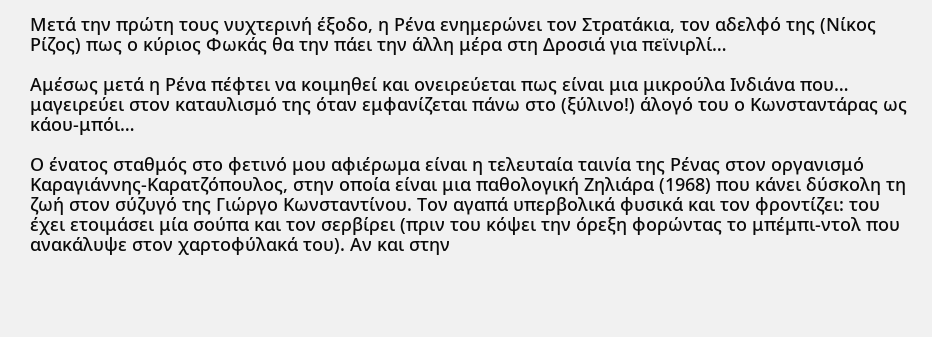Μετά την πρώτη τους νυχτερινή έξοδο, η Ρένα ενημερώνει τον Στρατάκια, τον αδελφό της (Νίκος Ρίζος) πως ο κύριος Φωκάς θα την πάει την άλλη μέρα στη Δροσιά για πεϊνιρλί…

Αμέσως μετά η Ρένα πέφτει να κοιμηθεί και ονειρεύεται πως είναι μια μικρούλα Ινδιάνα που… μαγειρεύει στον καταυλισμό της όταν εμφανίζεται πάνω στο (ξύλινο!) άλογό του ο Κωνσταντάρας ως κάου-μπόι…

Ο ένατος σταθμός στο φετινό μου αφιέρωμα είναι η τελευταία ταινία της Ρένας στον οργανισμό Καραγιάννης-Καρατζόπουλος, στην οποία είναι μια παθολογική Ζηλιάρα (1968) που κάνει δύσκολη τη ζωή στον σύζυγό της Γιώργο Κωνσταντίνου. Τον αγαπά υπερβολικά φυσικά και τον φροντίζει: του έχει ετοιμάσει μία σούπα και τον σερβίρει (πριν του κόψει την όρεξη φορώντας το μπέμπι-ντολ που ανακάλυψε στον χαρτοφύλακά του). Αν και στην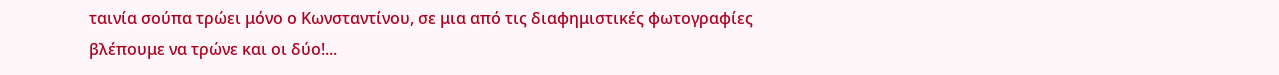ταινία σούπα τρώει μόνο ο Κωνσταντίνου, σε μια από τις διαφημιστικές φωτογραφίες βλέπουμε να τρώνε και οι δύο!...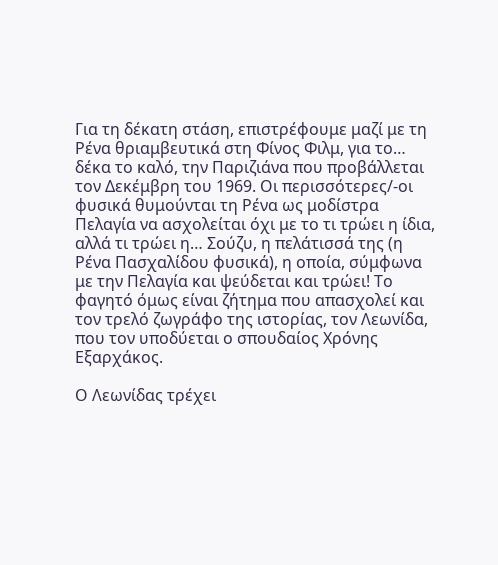Για τη δέκατη στάση, επιστρέφουμε μαζί με τη Ρένα θριαμβευτικά στη Φίνος Φιλμ, για το… δέκα το καλό, την Παριζιάνα που προβάλλεται τον Δεκέμβρη του 1969. Οι περισσότερες/-οι φυσικά θυμούνται τη Ρένα ως μοδίστρα Πελαγία να ασχολείται όχι με το τι τρώει η ίδια, αλλά τι τρώει η… Σούζυ, η πελάτισσά της (η Ρένα Πασχαλίδου φυσικά), η οποία, σύμφωνα με την Πελαγία και ψεύδεται και τρώει! Το φαγητό όμως είναι ζήτημα που απασχολεί και τον τρελό ζωγράφο της ιστορίας, τον Λεωνίδα, που τον υποδύεται ο σπουδαίος Χρόνης Εξαρχάκος.

Ο Λεωνίδας τρέχει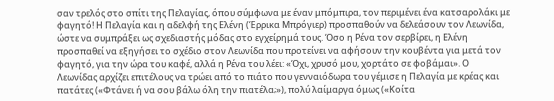σαν τρελός στο σπίτι της Πελαγίας, όπου σύμφωνα με έναν μπόμπιρα, τον περιμένει ένα κατσαρολάκι με φαγητό! Η Πελαγία και η αδελφή της Ελένη (Έρρικα Μπρόγιερ) προσπαθούν να δελεάσουν τον Λεωνίδα, ώστε να συμπράξει ως σχεδιαστής μόδας στο εγχείρημά τους. Όσο η Ρένα τον σερβίρει, η Ελένη προσπαθεί να εξηγήσει το σχέδιο στον Λεωνίδα που προτείνει να αφήσουν την κουβέντα για μετά τον φαγητό, για την ώρα του καφέ, αλλά η Ρένα του λέει: «Όχι, χρυσό μου, χορτάτο σε φοβάμαι». Ο Λεωνίδας αρχίζει επιτέλους να τρώει από το πιάτο που γενναιόδωρα του γέμισε η Πελαγία με κρέας και πατάτες («Φτάνει ή να σου βάλω όλη την πιατέλα;»), πολύ λαίμαργα όμως («Κοίτα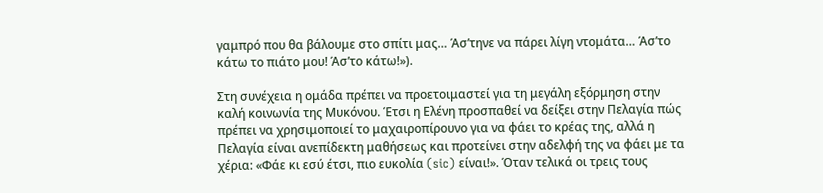γαμπρό που θα βάλουμε στο σπίτι μας… Άσ’τηνε να πάρει λίγη ντομάτα… Άσ’το κάτω το πιάτο μου! Άσ’το κάτω!»).

Στη συνέχεια η ομάδα πρέπει να προετοιμαστεί για τη μεγάλη εξόρμηση στην καλή κοινωνία της Μυκόνου. Έτσι η Ελένη προσπαθεί να δείξει στην Πελαγία πώς πρέπει να χρησιμοποιεί το μαχαιροπίρουνο για να φάει το κρέας της, αλλά η Πελαγία είναι ανεπίδεκτη μαθήσεως και προτείνει στην αδελφή της να φάει με τα χέρια: «Φάε κι εσύ έτσι, πιο ευκολία (sic) είναι!». Όταν τελικά οι τρεις τους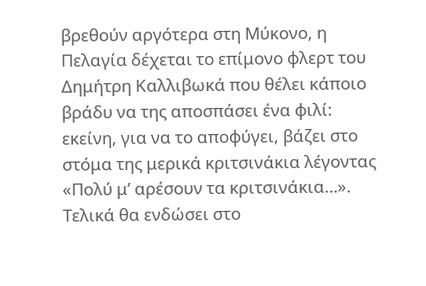βρεθούν αργότερα στη Μύκονο, η Πελαγία δέχεται το επίμονο φλερτ του Δημήτρη Καλλιβωκά που θέλει κάποιο βράδυ να της αποσπάσει ένα φιλί: εκείνη, για να το αποφύγει, βάζει στο στόμα της μερικά κριτσινάκια λέγοντας «Πολύ μ’ αρέσουν τα κριτσινάκια…». Τελικά θα ενδώσει στο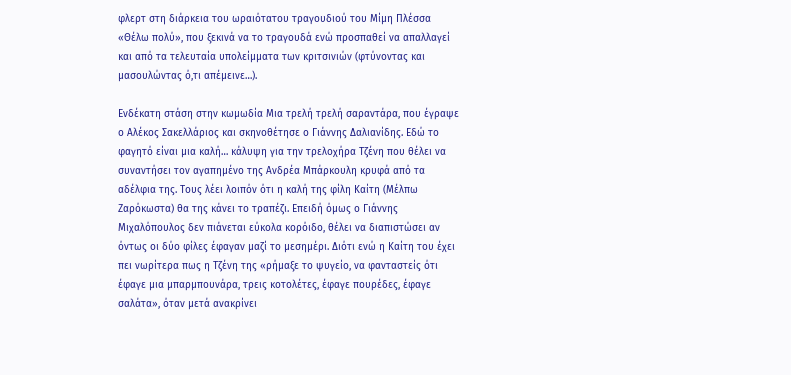φλερτ στη διάρκεια του ωραιότατου τραγουδιού του Μίμη Πλέσσα «Θέλω πολύ», που ξεκινά να το τραγουδά ενώ προσπαθεί να απαλλαγεί και από τα τελευταία υπολείμματα των κριτσινιών (φτύνοντας και μασουλώντας ό,τι απέμεινε…).

Ενδέκατη στάση στην κωμωδία Μια τρελή τρελή σαραντάρα, που έγραψε ο Αλέκος Σακελλάριος και σκηνοθέτησε ο Γιάννης Δαλιανίδης. Εδώ το φαγητό είναι μια καλή… κάλυψη για την τρελοχήρα Τζένη που θέλει να συναντήσει τον αγαπημένο της Ανδρέα Μπάρκουλη κρυφά από τα αδέλφια της. Τους λέει λοιπόν ότι η καλή της φίλη Καίτη (Μέλπω Ζαρόκωστα) θα της κάνει το τραπέζι. Επειδή όμως ο Γιάννης Μιχαλόπουλος δεν πιάνεται εύκολα κορόιδο, θέλει να διαπιστώσει αν όντως οι δύο φίλες έφαγαν μαζί το μεσημέρι. Διότι ενώ η Καίτη του έχει πει νωρίτερα πως η Τζένη της «ρήμαξε το ψυγείο, να φανταστείς ότι έφαγε μια μπαρμπουνάρα, τρεις κοτολέτες, έφαγε πουρέδες, έφαγε σαλάτα», όταν μετά ανακρίνει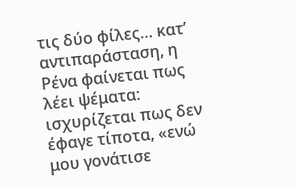τις δύο φίλες… κατ’ αντιπαράσταση, η Ρένα φαίνεται πως λέει ψέματα: ισχυρίζεται πως δεν έφαγε τίποτα, «ενώ μου γονάτισε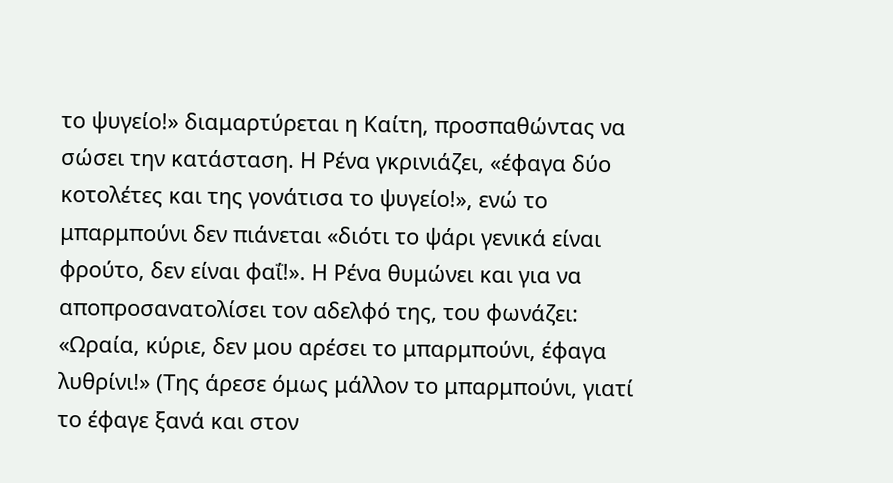το ψυγείο!» διαμαρτύρεται η Καίτη, προσπαθώντας να σώσει την κατάσταση. Η Ρένα γκρινιάζει, «έφαγα δύο κοτολέτες και της γονάτισα το ψυγείο!», ενώ το μπαρμπούνι δεν πιάνεται «διότι το ψάρι γενικά είναι φρούτο, δεν είναι φαΐ!». Η Ρένα θυμώνει και για να αποπροσανατολίσει τον αδελφό της, του φωνάζει: «Ωραία, κύριε, δεν μου αρέσει το μπαρμπούνι, έφαγα λυθρίνι!» (Της άρεσε όμως μάλλον το μπαρμπούνι, γιατί το έφαγε ξανά και στον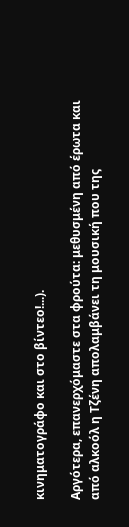κινηματογράφο και στο βίντεο!...).

Αργότερα, επανερχόμαστε στα φρούτα: μεθυσμένη από έρωτα και από αλκοόλ η Τζένη απολαμβάνει τη μουσική που της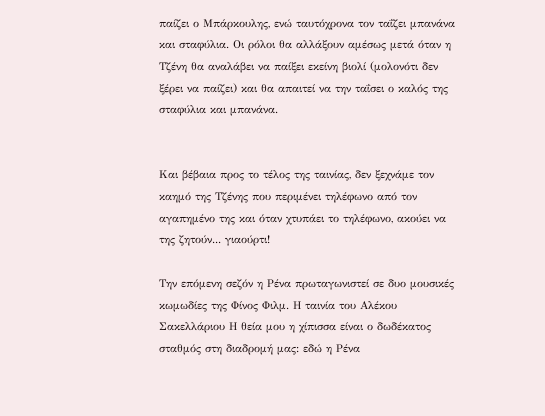παίζει ο Μπάρκουλης, ενώ ταυτόχρονα τον ταΐζει μπανάνα και σταφύλια. Οι ρόλοι θα αλλάξουν αμέσως μετά όταν η Τζένη θα αναλάβει να παίξει εκείνη βιολί (μολονότι δεν ξέρει να παίζει) και θα απαιτεί να την ταΐσει ο καλός της σταφύλια και μπανάνα.


Και βέβαια προς το τέλος της ταινίας, δεν ξεχνάμε τον καημό της Τζένης που περιμένει τηλέφωνο από τον αγαπημένο της και όταν χτυπάει το τηλέφωνο, ακούει να της ζητούν... γιαούρτι!

Την επόμενη σεζόν η Ρένα πρωταγωνιστεί σε δυο μουσικές κωμωδίες της Φίνος Φιλμ. Η ταινία του Αλέκου Σακελλάριου Η θεία μου η χίπισσα είναι ο δωδέκατος σταθμός στη διαδρομή μας: εδώ η Ρένα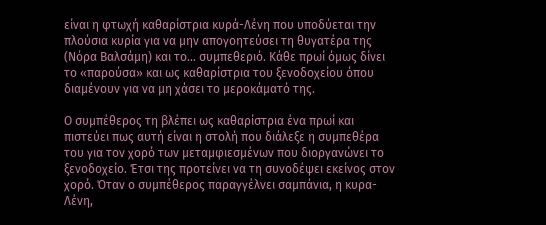είναι η φτωχή καθαρίστρια κυρά-Λένη που υποδύεται την πλούσια κυρία για να μην απογοητεύσει τη θυγατέρα της (Νόρα Βαλσάμη) και το… συμπεθεριό. Κάθε πρωί όμως δίνει το «παρούσα» και ως καθαρίστρια του ξενοδοχείου όπου διαμένουν για να μη χάσει το μεροκάματό της.

Ο συμπέθερος τη βλέπει ως καθαρίστρια ένα πρωί και πιστεύει πως αυτή είναι η στολή που διάλεξε η συμπεθέρα του για τον χορό των μεταμφιεσμένων που διοργανώνει το ξενοδοχείο. Έτσι της προτείνει να τη συνοδέψει εκείνος στον χορό. Όταν ο συμπέθερος παραγγέλνει σαμπάνια, η κυρα-Λένη,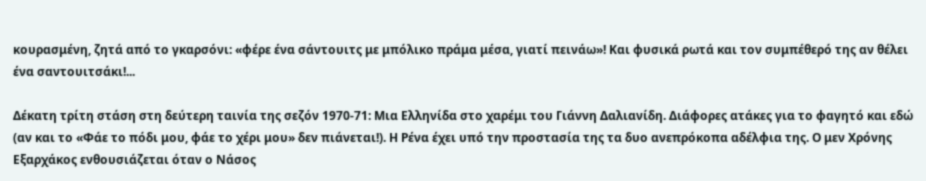κουρασμένη, ζητά από το γκαρσόνι: «φέρε ένα σάντουιτς με μπόλικο πράμα μέσα, γιατί πεινάω»! Και φυσικά ρωτά και τον συμπέθερό της αν θέλει ένα σαντουιτσάκι!...

Δέκατη τρίτη στάση στη δεύτερη ταινία της σεζόν 1970-71: Μια Ελληνίδα στο χαρέμι του Γιάννη Δαλιανίδη. Διάφορες ατάκες για το φαγητό και εδώ (αν και το «Φάε το πόδι μου, φάε το χέρι μου» δεν πιάνεται!). Η Ρένα έχει υπό την προστασία της τα δυο ανεπρόκοπα αδέλφια της. Ο μεν Χρόνης Εξαρχάκος ενθουσιάζεται όταν ο Νάσος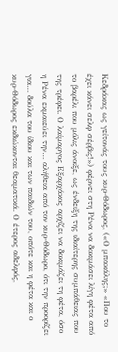Κεδράκας ως γείτονάς τους κυρ-Θόδωρος, («Ο μπακάλης;» «Που το έχει κάνει σελφ σέρβις!») φέρνει στη Ρένα να δοκιμάσει λίγη φέτα από το βαρέλι που μόλις άνοιξε, ως ένδειξη της ιδιαίτερης συμπάθειας που της τρέφει. Ο λαίμαργος Εξαρχάκος αρχίζει να δοκιμάζει τη φέτα, όσο η Ρένα εκμαιεύει την… αλήθεια από τον κυρ-Θόδωρο, ότι την προορίζει για… δούλα του ίδιου και των παιδιών του, οπότε και η φέτα και ο κυρ-Θόδωρος εκδιώκονται θεαματικά. Ο έτερος αδελφός,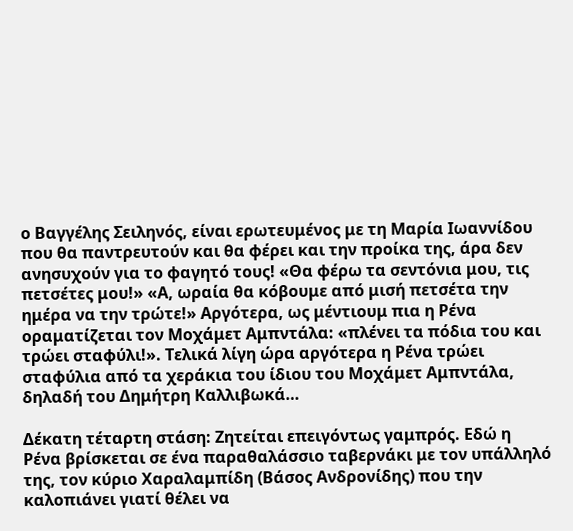ο Βαγγέλης Σειληνός, είναι ερωτευμένος με τη Μαρία Ιωαννίδου που θα παντρευτούν και θα φέρει και την προίκα της, άρα δεν ανησυχούν για το φαγητό τους! «Θα φέρω τα σεντόνια μου, τις πετσέτες μου!» «Α, ωραία θα κόβουμε από μισή πετσέτα την ημέρα να την τρώτε!» Αργότερα, ως μέντιουμ πια η Ρένα οραματίζεται τον Μοχάμετ Αμπντάλα: «πλένει τα πόδια του και τρώει σταφύλι!». Τελικά λίγη ώρα αργότερα η Ρένα τρώει σταφύλια από τα χεράκια του ίδιου του Μοχάμετ Αμπντάλα, δηλαδή του Δημήτρη Καλλιβωκά…

Δέκατη τέταρτη στάση: Ζητείται επειγόντως γαμπρός. Εδώ η Ρένα βρίσκεται σε ένα παραθαλάσσιο ταβερνάκι με τον υπάλληλό της, τον κύριο Χαραλαμπίδη (Βάσος Ανδρονίδης) που την καλοπιάνει γιατί θέλει να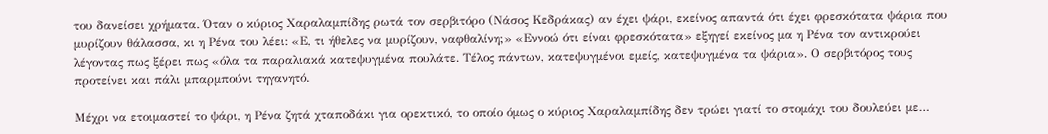του δανείσει χρήματα. Όταν ο κύριος Χαραλαμπίδης ρωτά τον σερβιτόρο (Νάσος Κεδράκας) αν έχει ψάρι, εκείνος απαντά ότι έχει φρεσκότατα ψάρια που μυρίζουν θάλασσα, κι η Ρένα του λέει: «Ε, τι ήθελες να μυρίζουν, ναφθαλίνη;» «Εννοώ ότι είναι φρεσκότατα» εξηγεί εκείνος μα η Ρένα τον αντικρούει λέγοντας πως ξέρει πως «όλα τα παραλιακά κατεψυγμένα πουλάτε. Τέλος πάντων, κατεψυγμένοι εμείς, κατεψυγμένα τα ψάρια». Ο σερβιτόρος τους προτείνει και πάλι μπαρμπούνι τηγανητό.

Μέχρι να ετοιμαστεί το ψάρι, η Ρένα ζητά χταποδάκι για ορεκτικό, το οποίο όμως ο κύριος Χαραλαμπίδης δεν τρώει γιατί το στομάχι του δουλεύει με…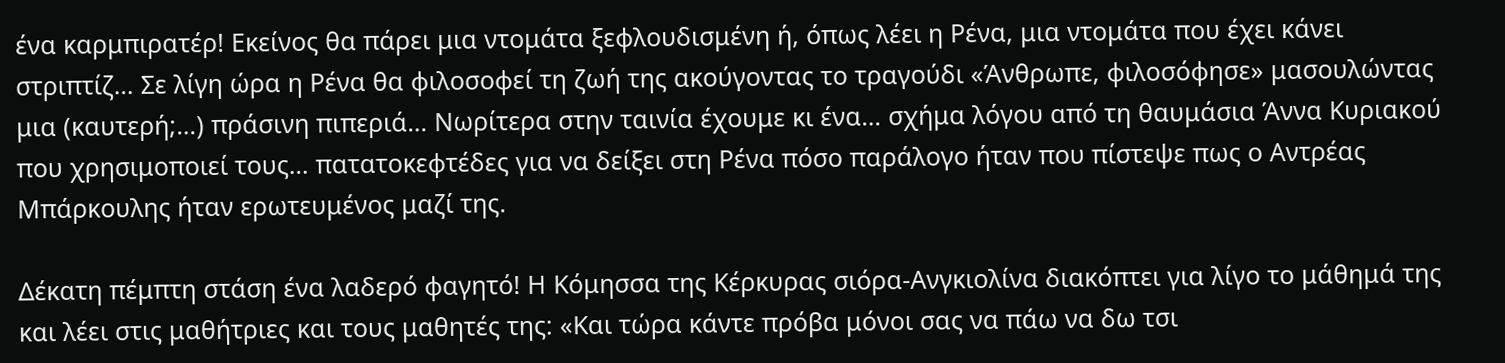ένα καρμπιρατέρ! Εκείνος θα πάρει μια ντομάτα ξεφλουδισμένη ή, όπως λέει η Ρένα, μια ντομάτα που έχει κάνει στριπτίζ… Σε λίγη ώρα η Ρένα θα φιλοσοφεί τη ζωή της ακούγοντας το τραγούδι «Άνθρωπε, φιλοσόφησε» μασουλώντας μια (καυτερή;…) πράσινη πιπεριά… Νωρίτερα στην ταινία έχουμε κι ένα… σχήμα λόγου από τη θαυμάσια Άννα Κυριακού που χρησιμοποιεί τους… πατατοκεφτέδες για να δείξει στη Ρένα πόσο παράλογο ήταν που πίστεψε πως ο Αντρέας Μπάρκουλης ήταν ερωτευμένος μαζί της.

Δέκατη πέμπτη στάση ένα λαδερό φαγητό! Η Κόμησσα της Κέρκυρας σιόρα-Ανγκιολίνα διακόπτει για λίγο το μάθημά της και λέει στις μαθήτριες και τους μαθητές της: «Και τώρα κάντε πρόβα μόνοι σας να πάω να δω τσι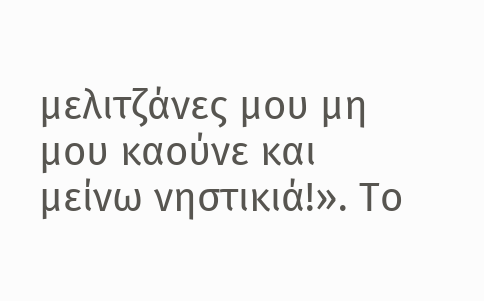μελιτζάνες μου μη μου καούνε και μείνω νηστικιά!». Το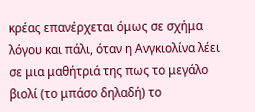κρέας επανέρχεται όμως σε σχήμα λόγου και πάλι, όταν η Ανγκιολίνα λέει σε μια μαθήτριά της πως το μεγάλο βιολί (το μπάσο δηλαδή) το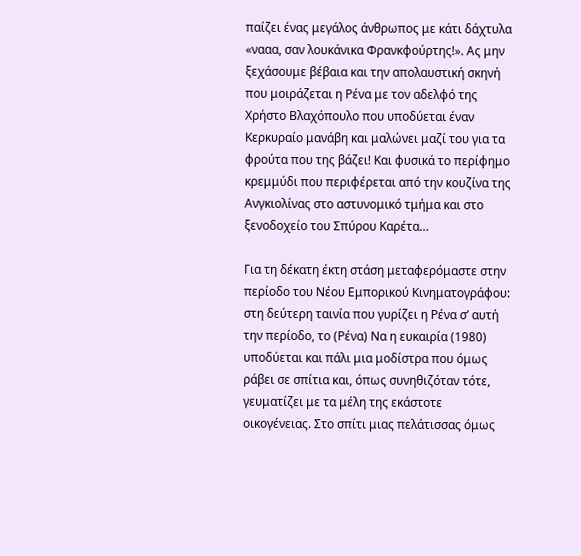παίζει ένας μεγάλος άνθρωπος με κάτι δάχτυλα «νααα, σαν λουκάνικα Φρανκφούρτης!». Ας μην ξεχάσουμε βέβαια και την απολαυστική σκηνή που μοιράζεται η Ρένα με τον αδελφό της Χρήστο Βλαχόπουλο που υποδύεται έναν Κερκυραίο μανάβη και μαλώνει μαζί του για τα φρούτα που της βάζει! Και φυσικά το περίφημο κρεμμύδι που περιφέρεται από την κουζίνα της Ανγκιολίνας στο αστυνομικό τμήμα και στο ξενοδοχείο του Σπύρου Καρέτα…

Για τη δέκατη έκτη στάση μεταφερόμαστε στην περίοδο του Νέου Εμπορικού Κινηματογράφου: στη δεύτερη ταινία που γυρίζει η Ρένα σ’ αυτή την περίοδο, το (Ρένα) Να η ευκαιρία (1980) υποδύεται και πάλι μια μοδίστρα που όμως ράβει σε σπίτια και, όπως συνηθιζόταν τότε, γευματίζει με τα μέλη της εκάστοτε οικογένειας. Στο σπίτι μιας πελάτισσας όμως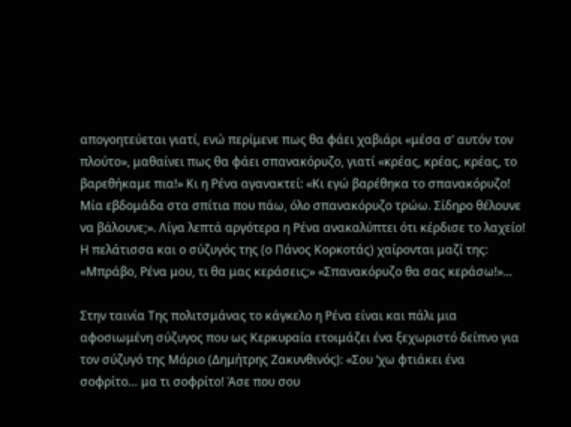απογοητεύεται γιατί, ενώ περίμενε πως θα φάει χαβιάρι «μέσα σ’ αυτόν τον πλούτο», μαθαίνει πως θα φάει σπανακόρυζο, γιατί «κρέας, κρέας, κρέας, το βαρεθήκαμε πια!» Κι η Ρένα αγανακτεί: «Κι εγώ βαρέθηκα το σπανακόρυζο! Μία εβδομάδα στα σπίτια που πάω, όλο σπανακόρυζο τρώω. Σίδηρο θέλουνε να βάλουνε;». Λίγα λεπτά αργότερα η Ρένα ανακαλύπτει ότι κέρδισε το λαχείο! Η πελάτισσα και ο σύζυγός της (ο Πάνος Κορκοτάς) χαίρονται μαζί της: «Μπράβο, Ρένα μου, τι θα μας κεράσεις;» «Σπανακόρυζο θα σας κεράσω!»...

Στην ταινία Της πολιτσμάνας το κάγκελο η Ρένα είναι και πάλι μια αφοσιωμένη σύζυγος που ως Κερκυραία ετοιμάζει ένα ξεχωριστό δείπνο για τον σύζυγό της Μάριο (Δημήτρης Ζακυνθινός): «Σου ‘χω φτιάκει ένα σοφρίτο… μα τι σοφρίτο! Άσε που σου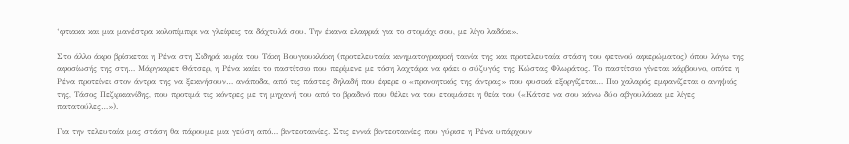‘φτιακα και μια μανέστρα κολοπίμπιρι να γλείφεις τα δάχτυλά σου. Την έκανα ελαφριά για το στομάχι σου, με λίγο λαδάκι».

Στο άλλο άκρο βρίσκεται η Ρένα στη Σιδηρά κυρία του Τάκη Βουγιουκλάκη (προτελευταία κινηματογραφική ταινία της και προτελευταία στάση του φετινού αφιερώματος) όπου λόγω της αφοσίωσής της στη… Μάργκαρετ Θάτσερ, η Ρένα καίει το παστίτσιο που περίμενε με τόση λαχτάρα να φάει ο σύζυγός της Κώστας Φλωράτος. Το παστίτσιο γίνεται κάρβουνο, οπότε η Ρένα προτείνει στον άντρα της να ξεκινήσουν… ανάποδα, από τις πάστες δηλαδή που έφερε ο «προνοητικός της άντρας» που φυσικά εξοργίζεται… Πιο χαλαρός εμφανίζεται ο ανηψιός της, Τάσος Πεζιρκιανίδης, που προτιμά τις κόντρες με τη μηχανή του από το βραδινό που θέλει να του ετοιμάσει η θεία του («Κάτσε να σου κάνω δύο αβγουλάκια με λίγες πατατούλες…»).

Για την τελευταία μας στάση θα πάρουμε μια γεύση από… βιντεοταινίες. Στις εννιά βιντεοταινίες που γύρισε η Ρένα υπάρχουν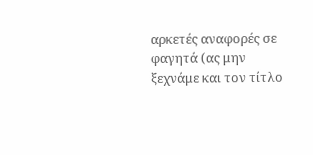αρκετές αναφορές σε φαγητά (ας μην ξεχνάμε και τον τίτλο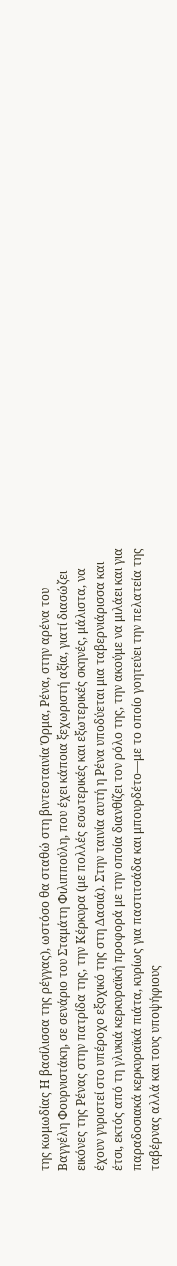της κωμωδίας Η βασίλισσα της ρέγγας), ωστόσο θα σταθώ στη βιντεοταινία Όρμα, Ρένα, στην αρένα του Βαγγέλη Φουρνιστάκη, σε σενάριο του Σταμάτη Φιλιππούλη, που έχει κάποια ξεχωριστή αξία, γιατί διασώζει εικόνες της Ρένας στην πατρίδα της, την Κέρκυρα (με πολλές εσωτερικές και εξωτερικές σκηνές, μάλιστα, να έχουν γυριστεί στο υπέροχο εξοχικό της στη Δασιά). Στην ταινία αυτή η Ρένα υποδύεται μια ταβερνιάρισσα και έτσι, εκτός από τη γλυκιά κερκυραϊκή προφορά με την οποία διανθίζει τον ρόλο της, την ακούμε να μιλάει και για παραδοσιακά κερκυραϊκά πιάτα, κυρίως για παστιτσάδα και μπουρδέτο—με το οποίο γοητεύει την πελατεία της ταβέρνας αλλά και τους υποψήφιους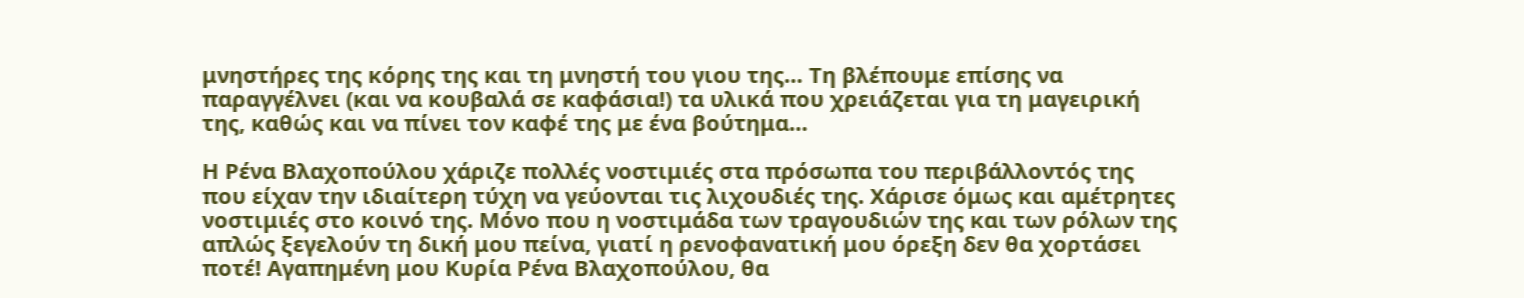μνηστήρες της κόρης της και τη μνηστή του γιου της… Τη βλέπουμε επίσης να παραγγέλνει (και να κουβαλά σε καφάσια!) τα υλικά που χρειάζεται για τη μαγειρική της, καθώς και να πίνει τον καφέ της με ένα βούτημα…

Η Ρένα Βλαχοπούλου χάριζε πολλές νοστιμιές στα πρόσωπα του περιβάλλοντός της που είχαν την ιδιαίτερη τύχη να γεύονται τις λιχουδιές της. Χάρισε όμως και αμέτρητες νοστιμιές στο κοινό της. Μόνο που η νοστιμάδα των τραγουδιών της και των ρόλων της απλώς ξεγελούν τη δική μου πείνα, γιατί η ρενοφανατική μου όρεξη δεν θα χορτάσει ποτέ! Αγαπημένη μου Κυρία Ρένα Βλαχοπούλου, θα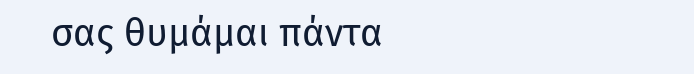σας θυμάμαι πάντα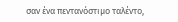σαν ένα πεντανόστιμο ταλέντο,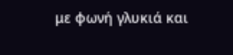με φωνή γλυκιά και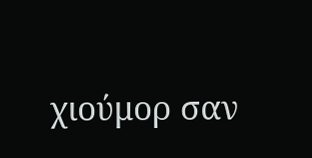χιούμορ σαν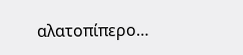αλατοπίπερο…